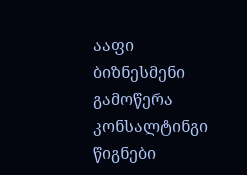ააფი
ბიზნესმენი
გამოწერა
კონსალტინგი
წიგნები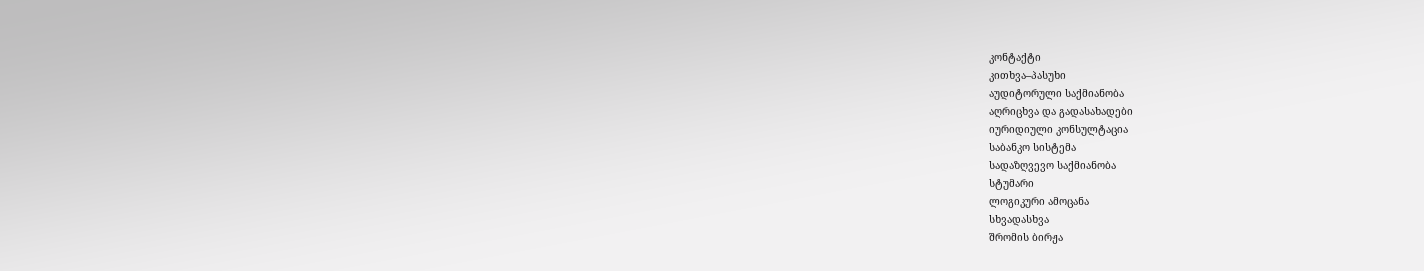კონტაქტი
კითხვა–პასუხი
აუდიტორული საქმიანობა
აღრიცხვა და გადასახადები
იურიდიული კონსულტაცია
საბანკო სისტემა
სადაზღვევო საქმიანობა
სტუმარი
ლოგიკური ამოცანა
სხვადასხვა
შრომის ბირჟა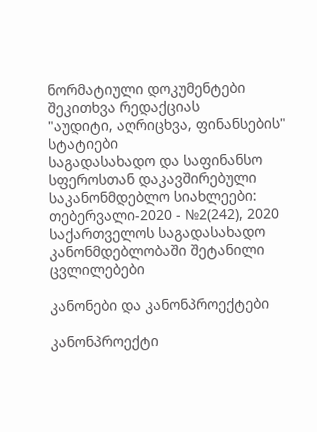ნორმატიული დოკუმენტები
შეკითხვა რედაქციას
"აუდიტი, აღრიცხვა, ფინანსების" სტატიები
საგადასახადო და საფინანსო სფეროსთან დაკავშირებული საკანონმდებლო სიახლეები: თებერვალი-2020 - №2(242), 2020
საქართველოს საგადასახადო კანონმდებლობაში შეტანილი ცვლილებები

კანონები და კანონპროექტები

კანონპროექტი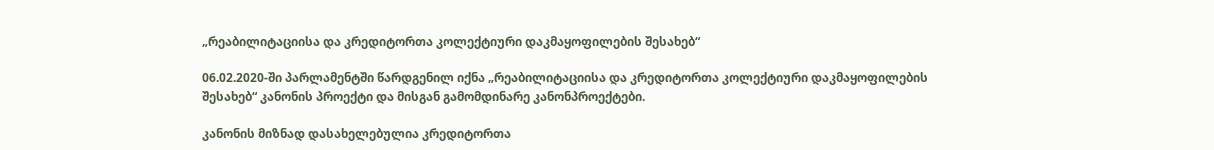„რეაბილიტაციისა და კრედიტორთა კოლექტიური დაკმაყოფილების შესახებ“

06.02.2020-ში პარლამენტში წარდგენილ იქნა „რეაბილიტაციისა და კრედიტორთა კოლექტიური დაკმაყოფილების შესახებ“ კანონის პროექტი და მისგან გამომდინარე კანონპროექტები.

კანონის მიზნად დასახელებულია კრედიტორთა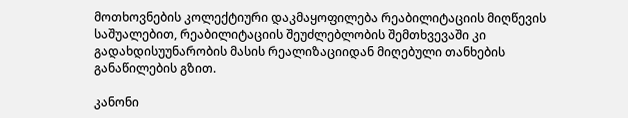მოთხოვნების კოლექტიური დაკმაყოფილება რეაბილიტაციის მიღწევის საშუალებით, რეაბილიტაციის შეუძლებლობის შემთხვევაში კი გადახდისუუნარობის მასის რეალიზაციიდან მიღებული თანხების განაწილების გზით.

კანონი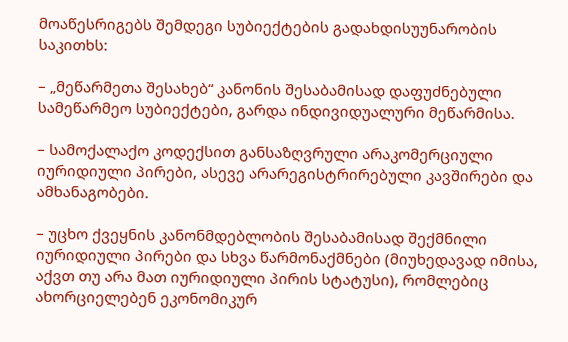მოაწესრიგებს შემდეგი სუბიექტების გადახდისუუნარობის საკითხს:

– „მეწარმეთა შესახებ“ კანონის შესაბამისად დაფუძნებული სამეწარმეო სუბიექტები, გარდა ინდივიდუალური მეწარმისა.

– სამოქალაქო კოდექსით განსაზღვრული არაკომერციული იურიდიული პირები, ასევე არარეგისტრირებული კავშირები და ამხანაგობები.

– უცხო ქვეყნის კანონმდებლობის შესაბამისად შექმნილი იურიდიული პირები და სხვა წარმონაქმნები (მიუხედავად იმისა, აქვთ თუ არა მათ იურიდიული პირის სტატუსი), რომლებიც ახორციელებენ ეკონომიკურ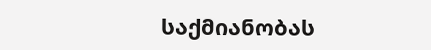საქმიანობას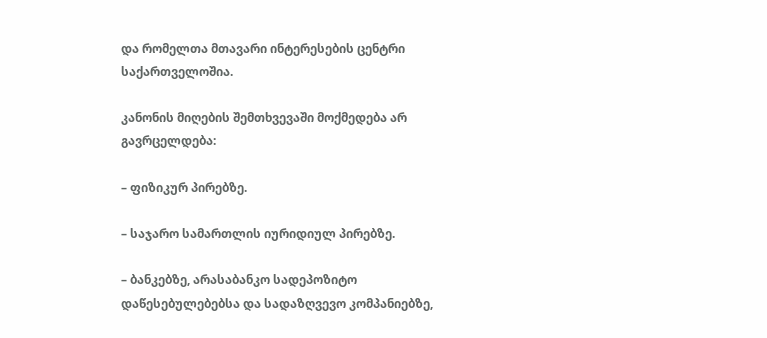და რომელთა მთავარი ინტერესების ცენტრი საქართველოშია.

კანონის მიღების შემთხვევაში მოქმედება არ გავრცელდება:

– ფიზიკურ პირებზე.

– საჯარო სამართლის იურიდიულ პირებზე.

– ბანკებზე, არასაბანკო სადეპოზიტო დაწესებულებებსა და სადაზღვევო კომპანიებზე,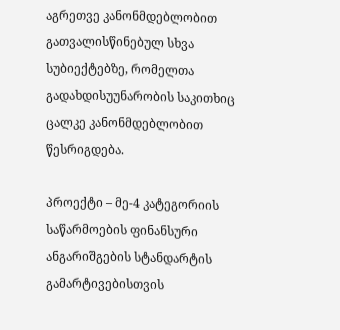აგრეთვე კანონმდებლობით გათვალისწინებულ სხვა სუბიექტებზე, რომელთა გადახდისუუნარობის საკითხიც ცალკე კანონმდებლობით წესრიგდება.

პროექტი – მე-4 კატეგორიის საწარმოების ფინანსური ანგარიშგების სტანდარტის გამარტივებისთვის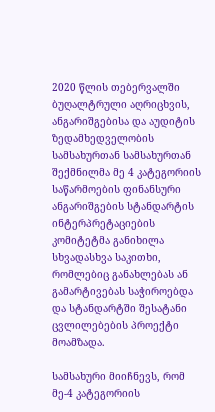2020 წლის თებერვალში ბუღალტრული აღრიცხვის, ანგარიშგებისა და აუდიტის ზედამხედველობის სამსახურთან სამსახურთან შექმნილმა მე 4 კატეგორიის საწარმოების ფინანსური ანგარიშგების სტანდარტის ინტერპრეტაციების კომიტეტმა განიხილა სხვადასხვა საკითხი, რომლებიც განახლებას ან გამარტივებას საჭიროებდა და სტანდარტში შესატანი ცვლილებების პროექტი მოამზადა.

სამსახური მიიჩნევს, რომ მე-4 კატეგორიის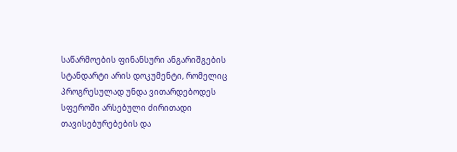საწარმოების ფინანსური ანგარიშგების სტანდარტი არის დოკუმენტი, რომელიც პროგრესულად უნდა ვითარდებოდეს სფეროში არსებული ძირითადი თავისებურებების და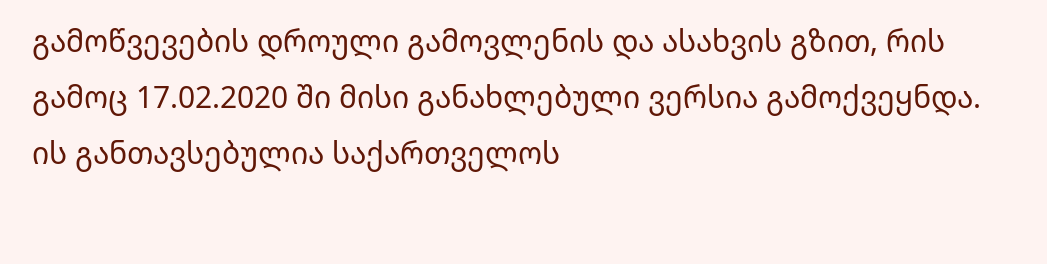გამოწვევების დროული გამოვლენის და ასახვის გზით, რის გამოც 17.02.2020 ში მისი განახლებული ვერსია გამოქვეყნდა. ის განთავსებულია საქართველოს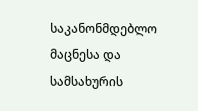საკანონმდებლო მაცნესა და სამსახურის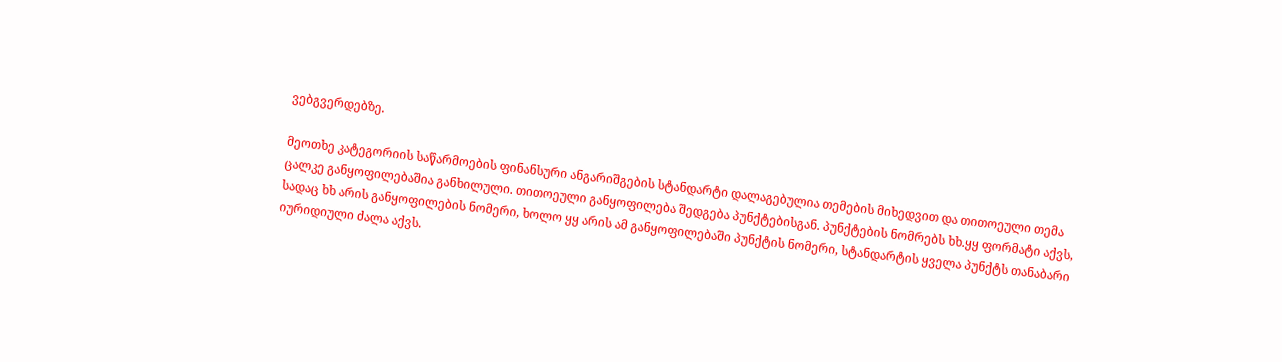ვებგვერდებზე.

მეოთხე კატეგორიის საწარმოების ფინანსური ანგარიშგების სტანდარტი დალაგებულია თემების მიხედვით და თითოეული თემა ცალკე განყოფილებაშია განხილული. თითოეული განყოფილება შედგება პუნქტებისგან. პუნქტების ნომრებს ხხ.ყყ ფორმატი აქვს, სადაც ხხ არის განყოფილების ნომერი, ხოლო ყყ არის ამ განყოფილებაში პუნქტის ნომერი, სტანდარტის ყველა პუნქტს თანაბარი იურიდიული ძალა აქვს.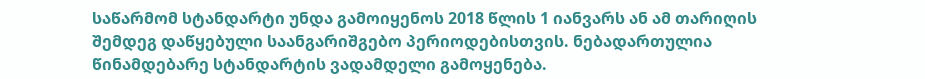საწარმომ სტანდარტი უნდა გამოიყენოს 2018 წლის 1 იანვარს ან ამ თარიღის შემდეგ დაწყებული საანგარიშგებო პერიოდებისთვის. ნებადართულია წინამდებარე სტანდარტის ვადამდელი გამოყენება.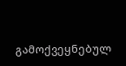გამოქვეყნებულ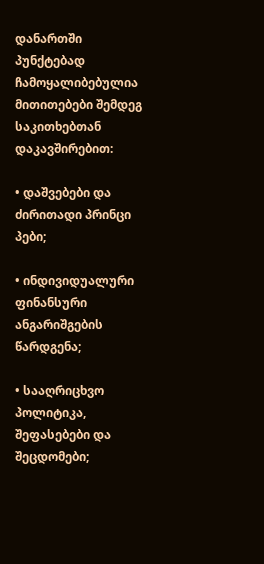დანართში პუნქტებად ჩამოყალიბებულია მითითებები შემდეგ საკითხებთან დაკავშირებით:

• დაშვებები და ძირითადი პრინცი პები;

• ინდივიდუალური ფინანსური ანგარიშგების წარდგენა;

• სააღრიცხვო პოლიტიკა, შეფასებები და შეცდომები;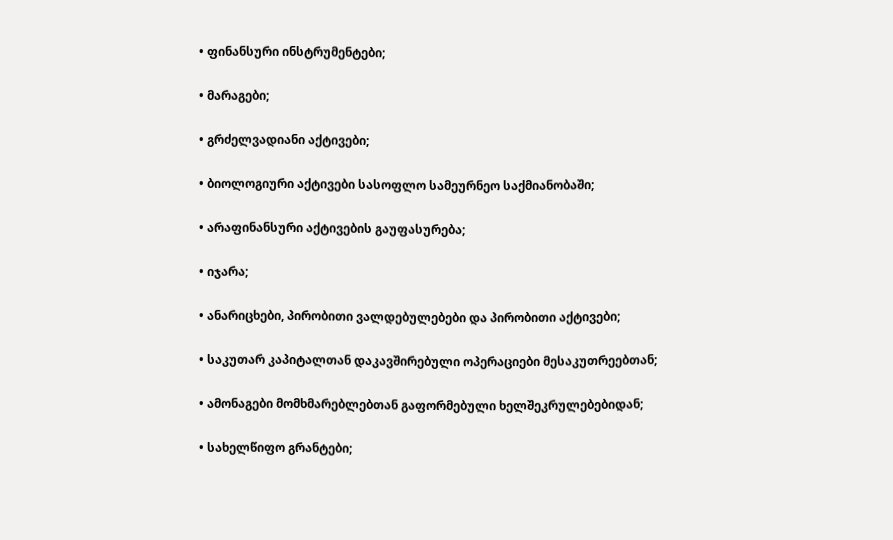• ფინანსური ინსტრუმენტები;

• მარაგები;

• გრძელვადიანი აქტივები;

• ბიოლოგიური აქტივები სასოფლო სამეურნეო საქმიანობაში;

• არაფინანსური აქტივების გაუფასურება;

• იჯარა;

• ანარიცხები, პირობითი ვალდებულებები და პირობითი აქტივები;

• საკუთარ კაპიტალთან დაკავშირებული ოპერაციები მესაკუთრეებთან;

• ამონაგები მომხმარებლებთან გაფორმებული ხელშეკრულებებიდან;

• სახელწიფო გრანტები;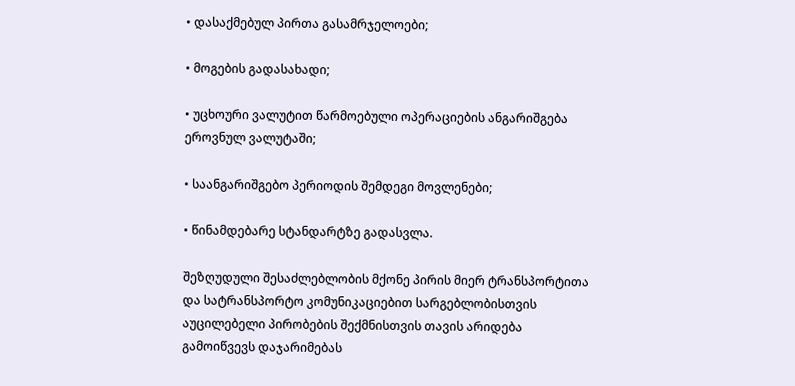• დასაქმებულ პირთა გასამრჯელოები;

• მოგების გადასახადი;

• უცხოური ვალუტით წარმოებული ოპერაციების ანგარიშგება ეროვნულ ვალუტაში;

• საანგარიშგებო პერიოდის შემდეგი მოვლენები;

• წინამდებარე სტანდარტზე გადასვლა.

შეზღუდული შესაძლებლობის მქონე პირის მიერ ტრანსპორტითა და სატრანსპორტო კომუნიკაციებით სარგებლობისთვის აუცილებელი პირობების შექმნისთვის თავის არიდება გამოიწვევს დაჯარიმებას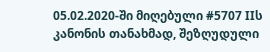05.02.2020-ში მიღებული #5707 IIს კანონის თანახმად, შეზღუდული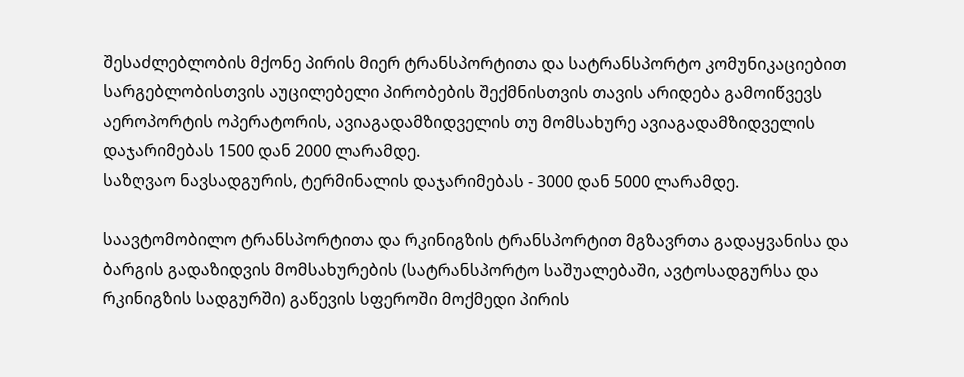შესაძლებლობის მქონე პირის მიერ ტრანსპორტითა და სატრანსპორტო კომუნიკაციებით სარგებლობისთვის აუცილებელი პირობების შექმნისთვის თავის არიდება გამოიწვევს აეროპორტის ოპერატორის, ავიაგადამზიდველის თუ მომსახურე ავიაგადამზიდველის დაჯარიმებას 1500 დან 2000 ლარამდე.
საზღვაო ნავსადგურის, ტერმინალის დაჯარიმებას - 3000 დან 5000 ლარამდე.

საავტომობილო ტრანსპორტითა და რკინიგზის ტრანსპორტით მგზავრთა გადაყვანისა და ბარგის გადაზიდვის მომსახურების (სატრანსპორტო საშუალებაში, ავტოსადგურსა და რკინიგზის სადგურში) გაწევის სფეროში მოქმედი პირის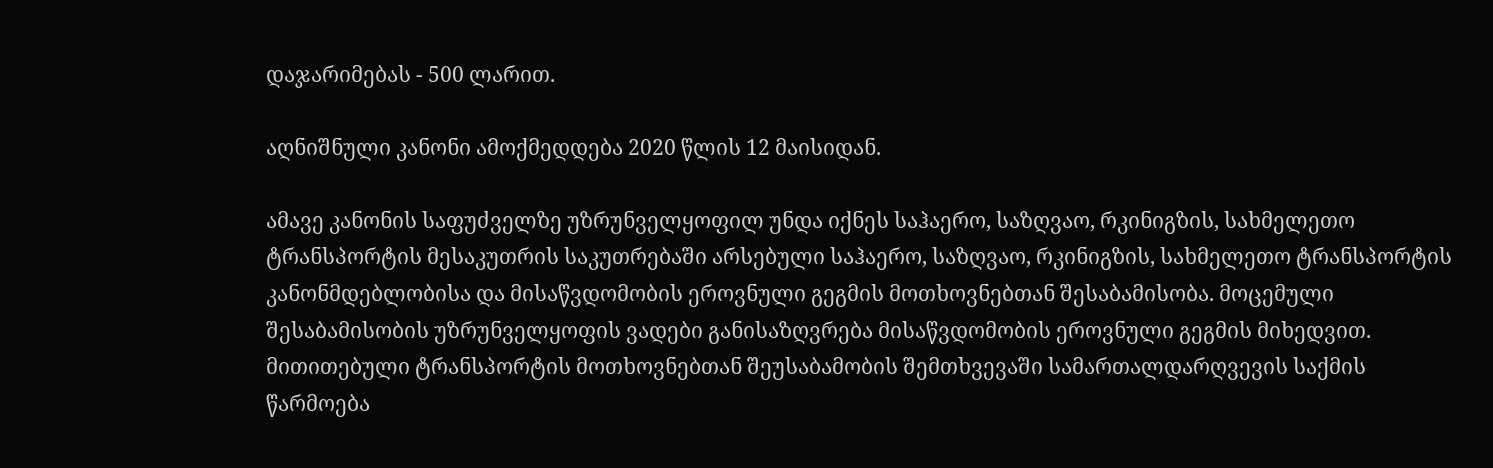დაჯარიმებას - 500 ლარით.

აღნიშნული კანონი ამოქმედდება 2020 წლის 12 მაისიდან.

ამავე კანონის საფუძველზე უზრუნველყოფილ უნდა იქნეს საჰაერო, საზღვაო, რკინიგზის, სახმელეთო ტრანსპორტის მესაკუთრის საკუთრებაში არსებული საჰაერო, საზღვაო, რკინიგზის, სახმელეთო ტრანსპორტის კანონმდებლობისა და მისაწვდომობის ეროვნული გეგმის მოთხოვნებთან შესაბამისობა. მოცემული შესაბამისობის უზრუნველყოფის ვადები განისაზღვრება მისაწვდომობის ეროვნული გეგმის მიხედვით. მითითებული ტრანსპორტის მოთხოვნებთან შეუსაბამობის შემთხვევაში სამართალდარღვევის საქმის წარმოება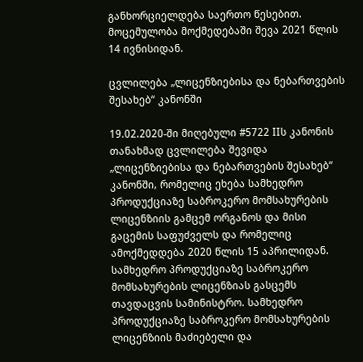განხორციელდება საერთო წესებით. მოცემულობა მოქმედებაში შევა 2021 წლის 14 ივნისიდან.

ცვლილება „ლიცენზიებისა და ნებართვების შესახებ“ კანონში

19.02.2020-ში მიღებული #5722 IIს კანონის თანახმად ცვლილება შევიდა „ლიცენზიებისა და ნებართვების შესახებ“ კანონში, რომელიც ეხება სამხედრო პროდუქციაზე საბროკერო მომსახურების ლიცენზიის გამცემ ორგანოს და მისი გაცემის საფუძველს და რომელიც ამოქმედდება 2020 წლის 15 აპრილიდან.
სამხედრო პროდუქციაზე საბროკერო მომსახურების ლიცენზიას გასცემს თავდაცვის სამინისტრო. სამხედრო პროდუქციაზე საბროკერო მომსახურების ლიცენზიის მაძიებელი და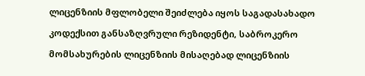ლიცენზიის მფლობელი შეიძლება იყოს საგადასახადო კოდექსით განსაზღვრული რეზიდენტი, საბროკერო მომსახურების ლიცენზიის მისაღებად ლიცენზიის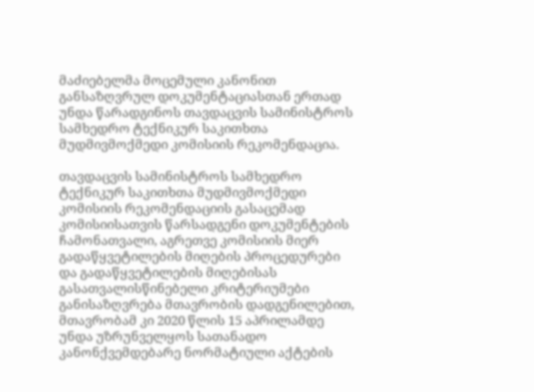მაძიებელმა მოცემული კანონით განსაზღვრულ დოკუმენტაციასთან ერთად უნდა წარადგინოს თავდაცვის სამინისტროს სამხედრო ტექნიკურ საკითხთა მუდმივმოქმედი კომისიის რეკომენდაცია.

თავდაცვის სამინისტროს სამხედრო ტექნიკურ საკითხთა მუდმივმოქმედი კომისიის რეკომენდაციის გასაცემად კომისიისათვის წარსადგენი დოკუმენტების ჩამონათვალი, აგრეთვე კომისიის მიერ გადაწყვეტილების მიღების პროცედურები და გადაწყვეტილების მიღებისას გასათვალისწინებელი კრიტერიუმები განისაზღვრება მთავრობის დადგენილებით, მთავრობამ კი 2020 წლის 15 აპრილამდე უნდა უზრუნველყოს სათანადო კანონქვემდებარე ნორმატიული აქტების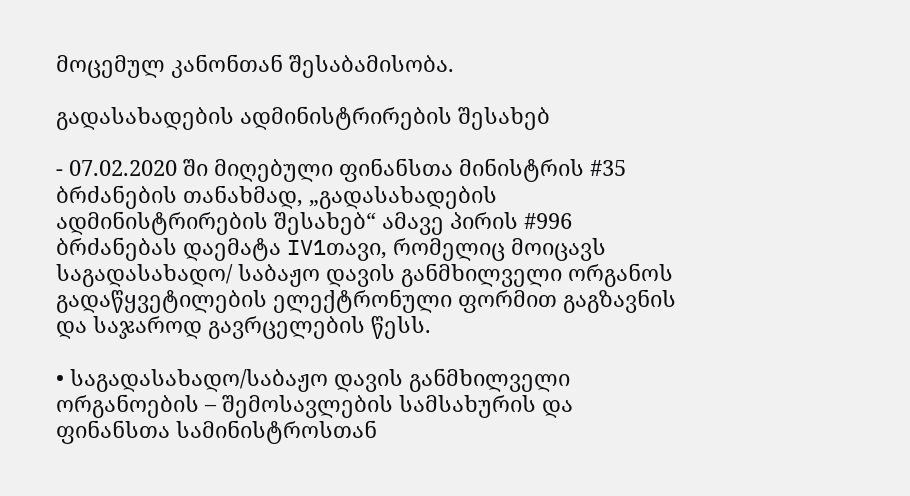მოცემულ კანონთან შესაბამისობა.

გადასახადების ადმინისტრირების შესახებ

- 07.02.2020 ში მიღებული ფინანსთა მინისტრის #35 ბრძანების თანახმად, „გადასახადების ადმინისტრირების შესახებ“ ამავე პირის #996 ბრძანებას დაემატა IV1თავი, რომელიც მოიცავს საგადასახადო/ საბაჟო დავის განმხილველი ორგანოს გადაწყვეტილების ელექტრონული ფორმით გაგზავნის და საჯაროდ გავრცელების წესს.

• საგადასახადო/საბაჟო დავის განმხილველი ორგანოების – შემოსავლების სამსახურის და ფინანსთა სამინისტროსთან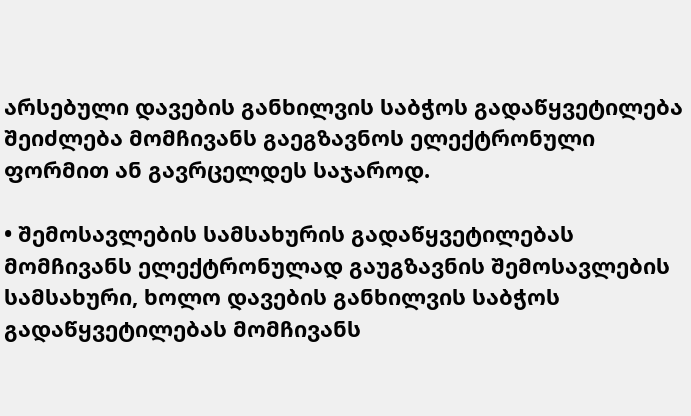არსებული დავების განხილვის საბჭოს გადაწყვეტილება შეიძლება მომჩივანს გაეგზავნოს ელექტრონული ფორმით ან გავრცელდეს საჯაროდ.

• შემოსავლების სამსახურის გადაწყვეტილებას მომჩივანს ელექტრონულად გაუგზავნის შემოსავლების სამსახური, ხოლო დავების განხილვის საბჭოს გადაწყვეტილებას მომჩივანს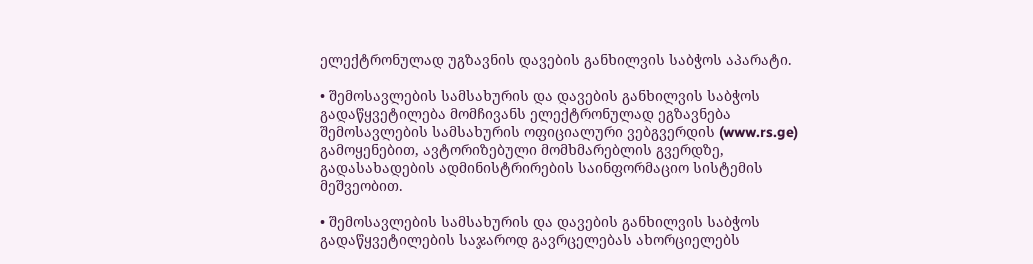ელექტრონულად უგზავნის დავების განხილვის საბჭოს აპარატი.

• შემოსავლების სამსახურის და დავების განხილვის საბჭოს გადაწყვეტილება მომჩივანს ელექტრონულად ეგზავნება შემოსავლების სამსახურის ოფიციალური ვებგვერდის (www.rs.ge) გამოყენებით, ავტორიზებული მომხმარებლის გვერდზე, გადასახადების ადმინისტრირების საინფორმაციო სისტემის მეშვეობით.

• შემოსავლების სამსახურის და დავების განხილვის საბჭოს გადაწყვეტილების საჯაროდ გავრცელებას ახორციელებს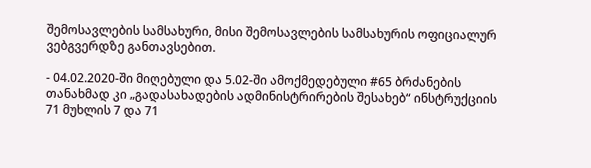შემოსავლების სამსახური, მისი შემოსავლების სამსახურის ოფიციალურ ვებგვერდზე განთავსებით.

- 04.02.2020-ში მიღებული და 5.02-ში ამოქმედებული #65 ბრძანების თანახმად კი „გადასახადების ადმინისტრირების შესახებ“ ინსტრუქციის 71 მუხლის 7 და 71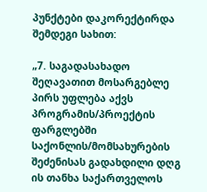პუნქტები დაკორექტირდა შემდეგი სახით:

„7. საგადასახადო შეღავათით მოსარგებლე პირს უფლება აქვს პროგრამის/პროექტის ფარგლებში საქონლის/მომსახურების შეძენისას გადახდილი დღგ ის თანხა საქართველოს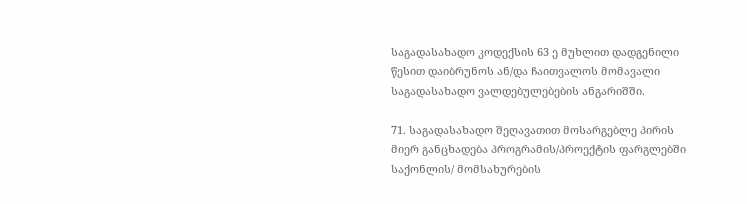საგადასახადო კოდექსის 63 ე მუხლით დადგენილი წესით დაიბრუნოს ან/და ჩაითვალოს მომავალი საგადასახადო ვალდებულებების ანგარიშში.

71. საგადასახადო შეღავათით მოსარგებლე პირის მიერ განცხადება პროგრამის/პროექტის ფარგლებში საქონლის/ მომსახურების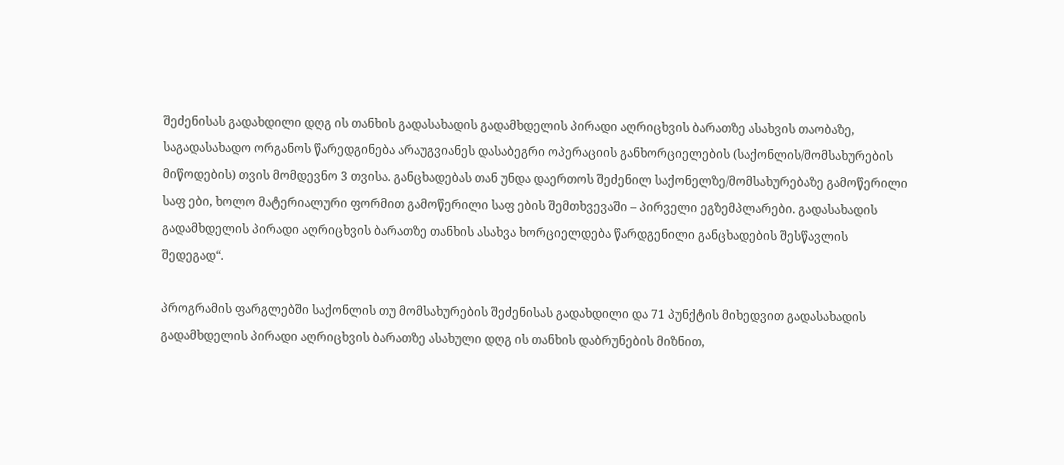შეძენისას გადახდილი დღგ ის თანხის გადასახადის გადამხდელის პირადი აღრიცხვის ბარათზე ასახვის თაობაზე, საგადასახადო ორგანოს წარედგინება არაუგვიანეს დასაბეგრი ოპერაციის განხორციელების (საქონლის/მომსახურების მიწოდების) თვის მომდევნო 3 თვისა. განცხადებას თან უნდა დაერთოს შეძენილ საქონელზე/მომსახურებაზე გამოწერილი საფ ები, ხოლო მატერიალური ფორმით გამოწერილი საფ ების შემთხვევაში – პირველი ეგზემპლარები. გადასახადის გადამხდელის პირადი აღრიცხვის ბარათზე თანხის ასახვა ხორციელდება წარდგენილი განცხადების შესწავლის შედეგად“.

პროგრამის ფარგლებში საქონლის თუ მომსახურების შეძენისას გადახდილი და 71 პუნქტის მიხედვით გადასახადის გადამხდელის პირადი აღრიცხვის ბარათზე ასახული დღგ ის თანხის დაბრუნების მიზნით,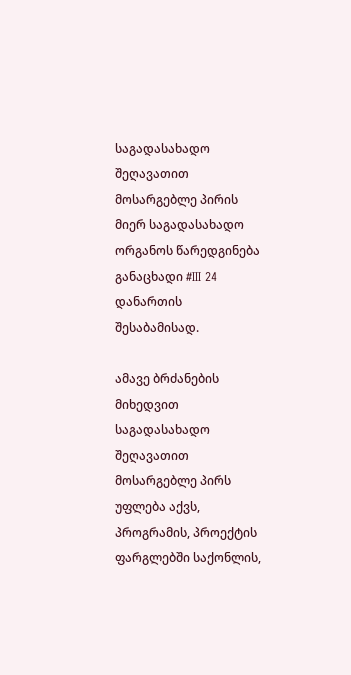საგადასახადო შეღავათით მოსარგებლე პირის მიერ საგადასახადო ორგანოს წარედგინება განაცხადი #III 24 დანართის შესაბამისად.

ამავე ბრძანების მიხედვით საგადასახადო შეღავათით მოსარგებლე პირს უფლება აქვს, პროგრამის, პროექტის ფარგლებში საქონლის,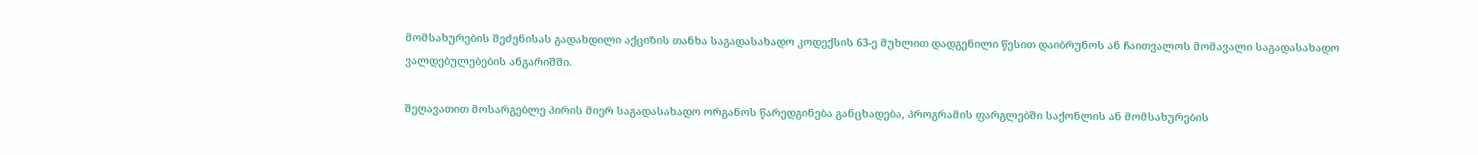მომსახურების შეძენისას გადახდილი აქციზის თანხა საგადასახადო კოდექსის 63-ე მუხლით დადგენილი წესით დაიბრუნოს ან ჩაითვალოს მომავალი საგადასახადო ვალდებულებების ანგარიშში.

შეღავათით მოსარგებლე პირის მიერ საგადასახადო ორგანოს წარედგინება განცხადება, პროგრამის ფარგლებში საქონლის ან მომსახურების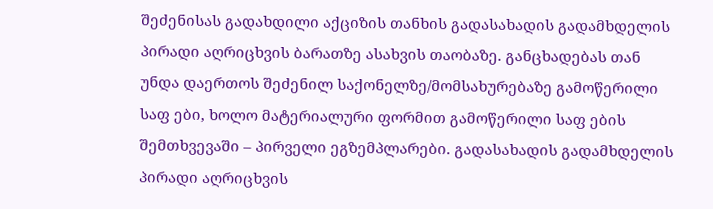შეძენისას გადახდილი აქციზის თანხის გადასახადის გადამხდელის პირადი აღრიცხვის ბარათზე ასახვის თაობაზე. განცხადებას თან უნდა დაერთოს შეძენილ საქონელზე/მომსახურებაზე გამოწერილი საფ ები, ხოლო მატერიალური ფორმით გამოწერილი საფ ების შემთხვევაში – პირველი ეგზემპლარები. გადასახადის გადამხდელის პირადი აღრიცხვის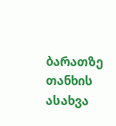ბარათზე თანხის ასახვა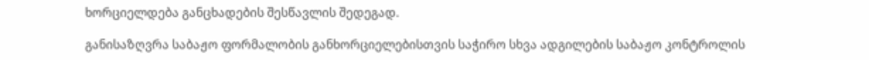ხორციელდება განცხადების შესწავლის შედეგად.

განისაზღვრა საბაჟო ფორმალობის განხორციელებისთვის საჭირო სხვა ადგილების საბაჟო კონტროლის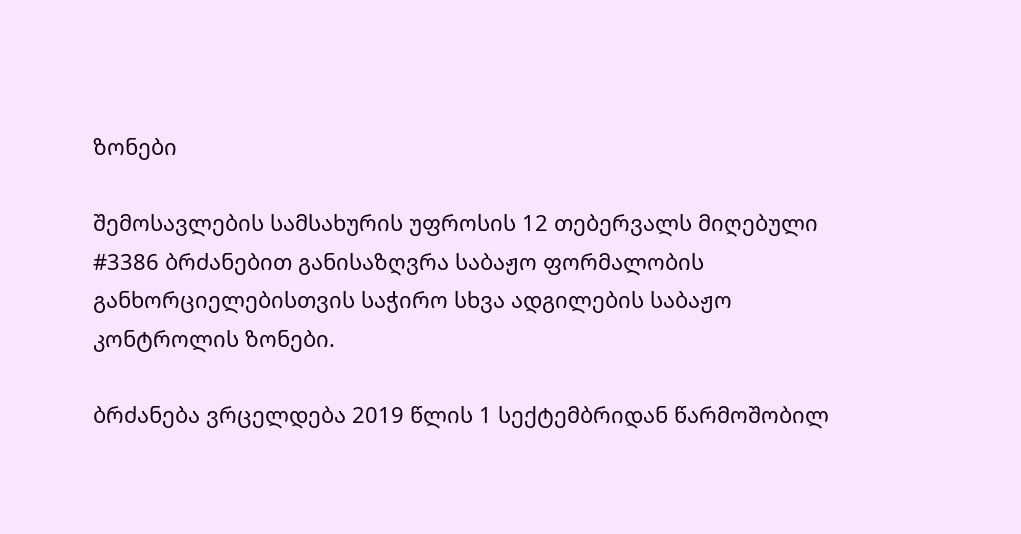ზონები

შემოსავლების სამსახურის უფროსის 12 თებერვალს მიღებული #3386 ბრძანებით განისაზღვრა საბაჟო ფორმალობის განხორციელებისთვის საჭირო სხვა ადგილების საბაჟო კონტროლის ზონები.

ბრძანება ვრცელდება 2019 წლის 1 სექტემბრიდან წარმოშობილ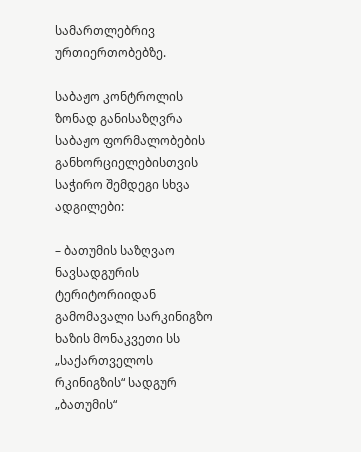სამართლებრივ ურთიერთობებზე.

საბაჟო კონტროლის ზონად განისაზღვრა საბაჟო ფორმალობების განხორციელებისთვის საჭირო შემდეგი სხვა ადგილები:

– ბათუმის საზღვაო ნავსადგურის ტერიტორიიდან გამომავალი სარკინიგზო ხაზის მონაკვეთი სს „საქართველოს რკინიგზის“ სადგურ „ბათუმის“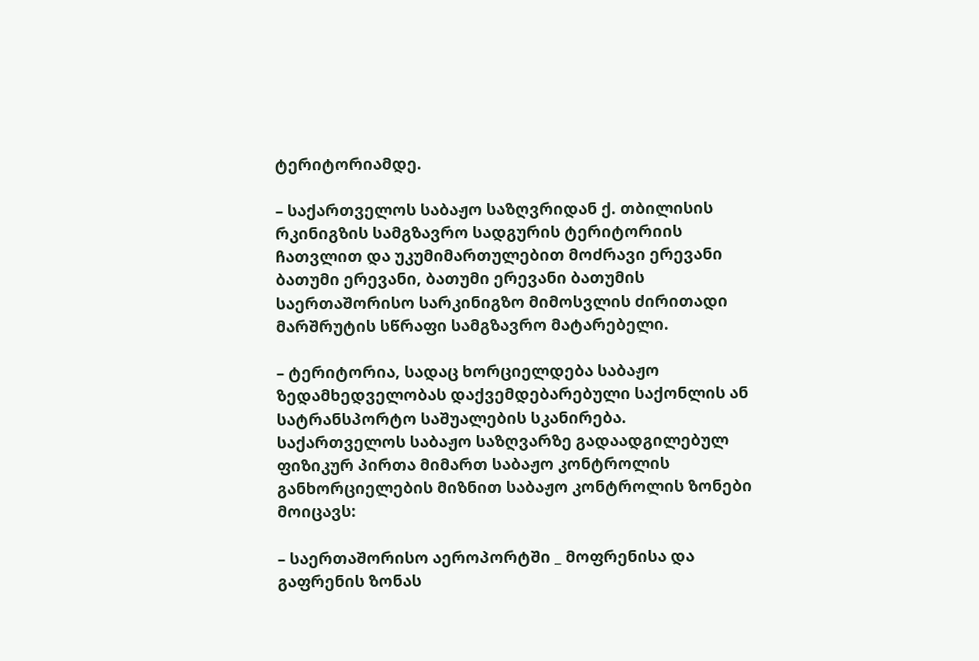ტერიტორიამდე.

– საქართველოს საბაჟო საზღვრიდან ქ. თბილისის რკინიგზის სამგზავრო სადგურის ტერიტორიის ჩათვლით და უკუმიმართულებით მოძრავი ერევანი ბათუმი ერევანი, ბათუმი ერევანი ბათუმის საერთაშორისო სარკინიგზო მიმოსვლის ძირითადი მარშრუტის სწრაფი სამგზავრო მატარებელი.

– ტერიტორია, სადაც ხორციელდება საბაჟო ზედამხედველობას დაქვემდებარებული საქონლის ან სატრანსპორტო საშუალების სკანირება.
საქართველოს საბაჟო საზღვარზე გადაადგილებულ ფიზიკურ პირთა მიმართ საბაჟო კონტროლის განხორციელების მიზნით საბაჟო კონტროლის ზონები მოიცავს:

– საერთაშორისო აეროპორტში _ მოფრენისა და გაფრენის ზონას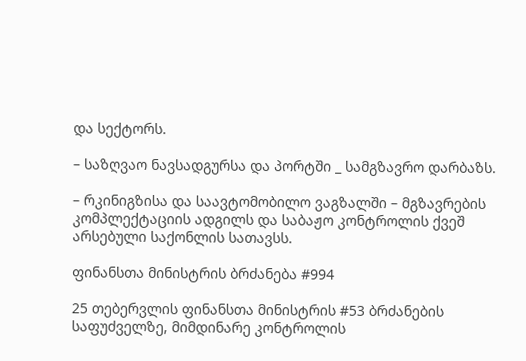და სექტორს.

– საზღვაო ნავსადგურსა და პორტში _ სამგზავრო დარბაზს.

– რკინიგზისა და საავტომობილო ვაგზალში – მგზავრების კომპლექტაციის ადგილს და საბაჟო კონტროლის ქვეშ არსებული საქონლის სათავსს.

ფინანსთა მინისტრის ბრძანება #994

25 თებერვლის ფინანსთა მინისტრის #53 ბრძანების საფუძველზე, მიმდინარე კონტროლის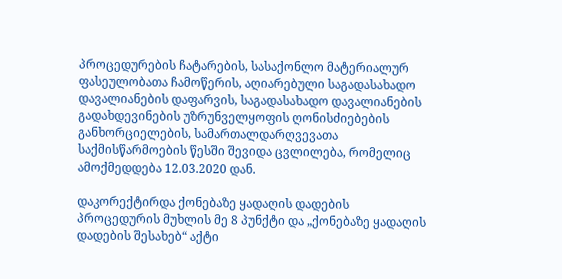პროცედურების ჩატარების, სასაქონლო მატერიალურ ფასეულობათა ჩამოწერის, აღიარებული საგადასახადო დავალიანების დაფარვის, საგადასახადო დავალიანების გადახდევინების უზრუნველყოფის ღონისძიებების განხორციელების, სამართალდარღვევათა საქმისწარმოების წესში შევიდა ცვლილება, რომელიც ამოქმედდება 12.03.2020 დან.

დაკორექტირდა ქონებაზე ყადაღის დადების პროცედურის მუხლის მე 8 პუნქტი და „ქონებაზე ყადაღის დადების შესახებ“ აქტი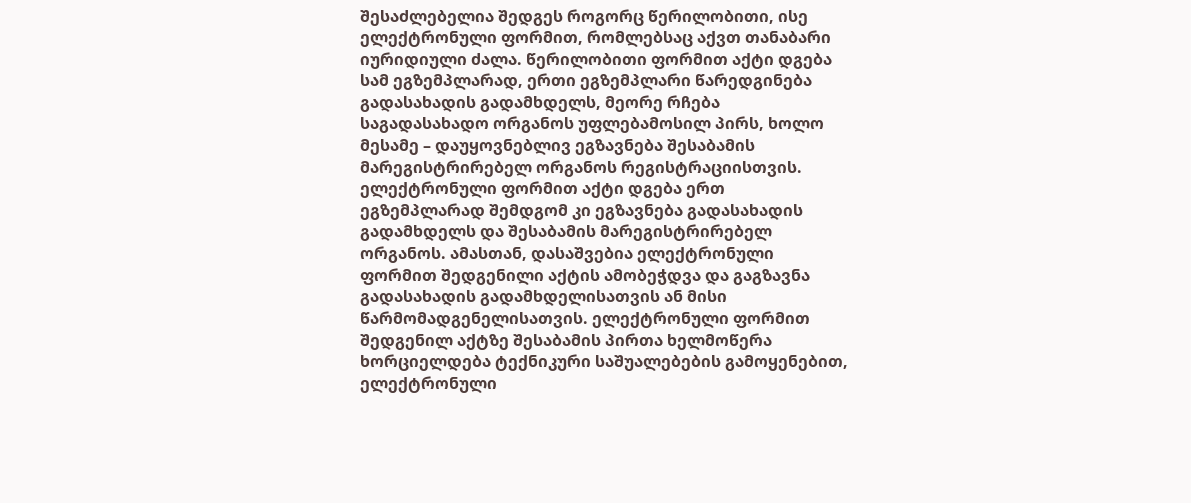შესაძლებელია შედგეს როგორც წერილობითი, ისე ელექტრონული ფორმით, რომლებსაც აქვთ თანაბარი იურიდიული ძალა. წერილობითი ფორმით აქტი დგება სამ ეგზემპლარად, ერთი ეგზემპლარი წარედგინება გადასახადის გადამხდელს, მეორე რჩება საგადასახადო ორგანოს უფლებამოსილ პირს, ხოლო მესამე – დაუყოვნებლივ ეგზავნება შესაბამის მარეგისტრირებელ ორგანოს რეგისტრაციისთვის. ელექტრონული ფორმით აქტი დგება ერთ ეგზემპლარად შემდგომ კი ეგზავნება გადასახადის გადამხდელს და შესაბამის მარეგისტრირებელ ორგანოს. ამასთან, დასაშვებია ელექტრონული ფორმით შედგენილი აქტის ამობეჭდვა და გაგზავნა გადასახადის გადამხდელისათვის ან მისი წარმომადგენელისათვის. ელექტრონული ფორმით შედგენილ აქტზე შესაბამის პირთა ხელმოწერა ხორციელდება ტექნიკური საშუალებების გამოყენებით, ელექტრონული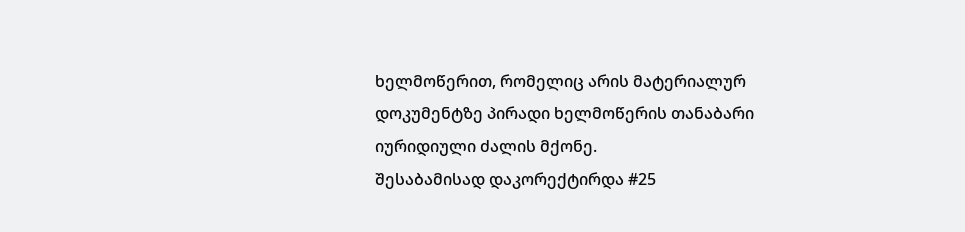ხელმოწერით, რომელიც არის მატერიალურ დოკუმენტზე პირადი ხელმოწერის თანაბარი იურიდიული ძალის მქონე.
შესაბამისად დაკორექტირდა #25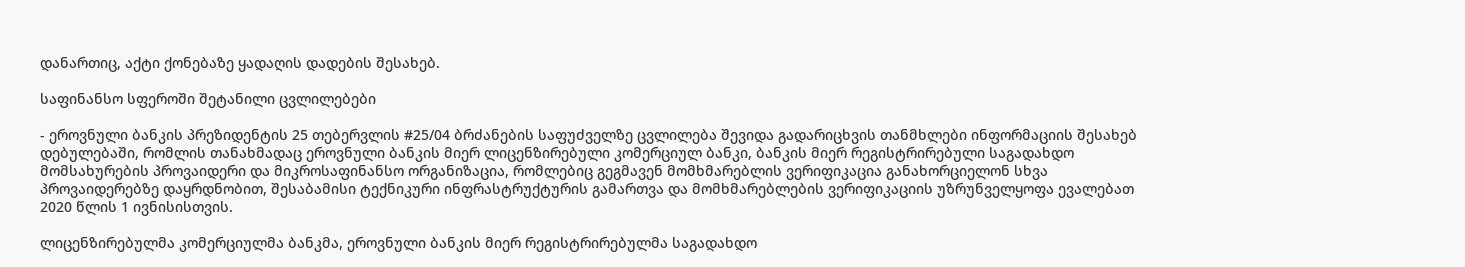დანართიც, აქტი ქონებაზე ყადაღის დადების შესახებ.

საფინანსო სფეროში შეტანილი ცვლილებები

- ეროვნული ბანკის პრეზიდენტის 25 თებერვლის #25/04 ბრძანების საფუძველზე ცვლილება შევიდა გადარიცხვის თანმხლები ინფორმაციის შესახებ დებულებაში, რომლის თანახმადაც ეროვნული ბანკის მიერ ლიცენზირებული კომერციულ ბანკი, ბანკის მიერ რეგისტრირებული საგადახდო მომსახურების პროვაიდერი და მიკროსაფინანსო ორგანიზაცია, რომლებიც გეგმავენ მომხმარებლის ვერიფიკაცია განახორციელონ სხვა პროვაიდერებზე დაყრდნობით, შესაბამისი ტექნიკური ინფრასტრუქტურის გამართვა და მომხმარებლების ვერიფიკაციის უზრუნველყოფა ევალებათ 2020 წლის 1 ივნისისთვის.

ლიცენზირებულმა კომერციულმა ბანკმა, ეროვნული ბანკის მიერ რეგისტრირებულმა საგადახდო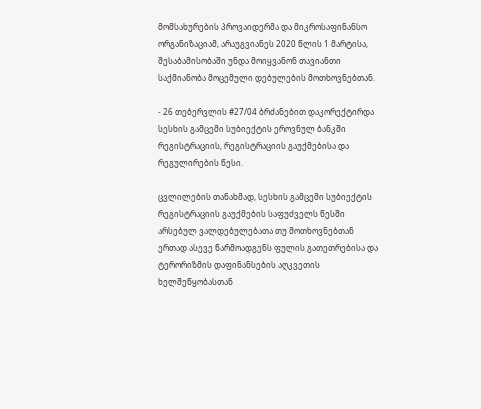მომსახურების პროვაიდერმა და მიკროსაფინანსო ორგანიზაციამ, არაუგვიანეს 2020 წლის 1 მარტისა, შესაბამისობაში უნდა მოიყვანონ თავიანთი საქმიანობა მოცემული დებულების მოთხოვნებთან.

- 26 თებერვლის #27/04 ბრძანებით დაკორექტირდა სესხის გამცემი სუბიექტის ეროვნულ ბანკში რეგისტრაციის, რეგისტრაციის გაუქმებისა და რეგულირების წესი.

ცვლილების თანახმად, სესხის გამცემი სუბიექტის რეგისტრაციის გაუქმების საფუძველს წესში არსებულ ვალდებულებათა თუ მოთხოვნებთან ერთად ასევე წარმოადგენს ფულის გათეთრებისა და ტერორიზმის დაფინანსების აღკვეთის ხელშეწყობასთან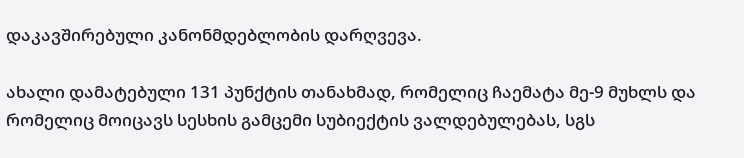დაკავშირებული კანონმდებლობის დარღვევა.

ახალი დამატებული 131 პუნქტის თანახმად, რომელიც ჩაემატა მე-9 მუხლს და რომელიც მოიცავს სესხის გამცემი სუბიექტის ვალდებულებას, სგს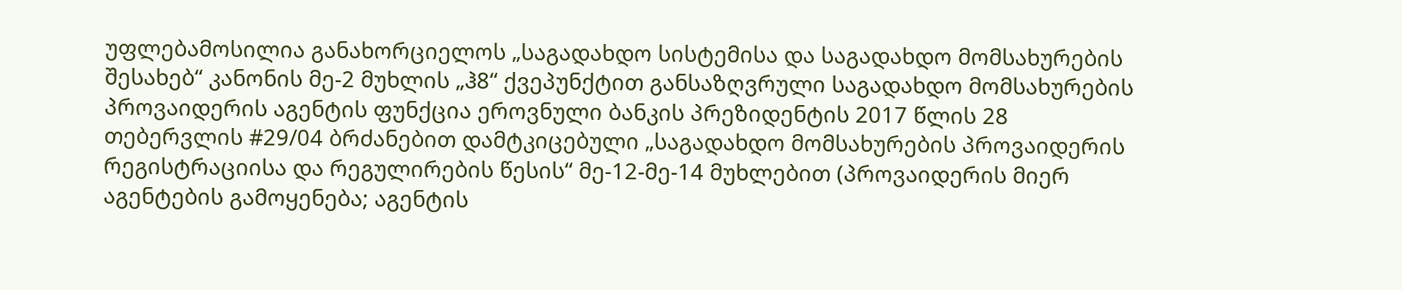უფლებამოსილია განახორციელოს „საგადახდო სისტემისა და საგადახდო მომსახურების შესახებ“ კანონის მე-2 მუხლის „ჰ8“ ქვეპუნქტით განსაზღვრული საგადახდო მომსახურების პროვაიდერის აგენტის ფუნქცია ეროვნული ბანკის პრეზიდენტის 2017 წლის 28 თებერვლის #29/04 ბრძანებით დამტკიცებული „საგადახდო მომსახურების პროვაიდერის რეგისტრაციისა და რეგულირების წესის“ მე-12-მე-14 მუხლებით (პროვაიდერის მიერ აგენტების გამოყენება; აგენტის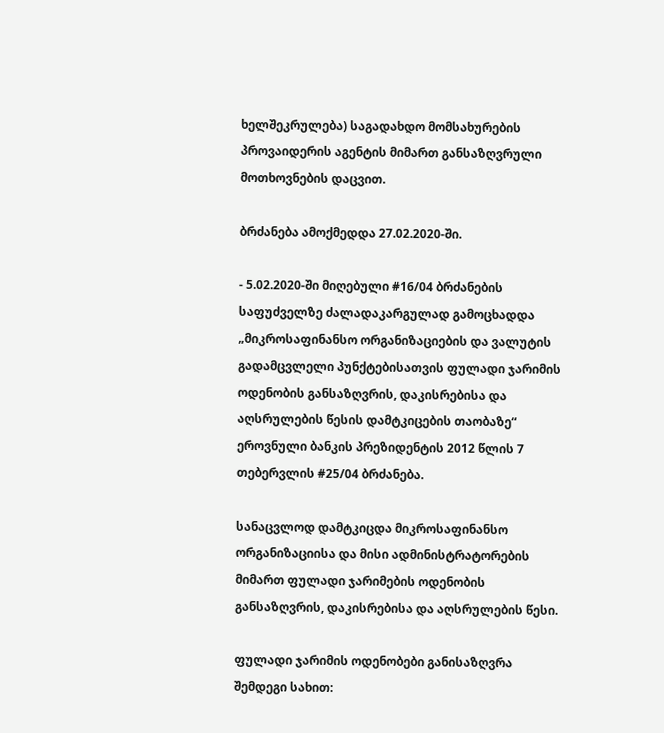ხელშეკრულება) საგადახდო მომსახურების პროვაიდერის აგენტის მიმართ განსაზღვრული მოთხოვნების დაცვით.

ბრძანება ამოქმედდა 27.02.2020-ში.

- 5.02.2020-ში მიღებული #16/04 ბრძანების საფუძველზე ძალადაკარგულად გამოცხადდა „მიკროსაფინანსო ორგანიზაციების და ვალუტის გადამცვლელი პუნქტებისათვის ფულადი ჯარიმის ოდენობის განსაზღვრის, დაკისრებისა და აღსრულების წესის დამტკიცების თაობაზე“ ეროვნული ბანკის პრეზიდენტის 2012 წლის 7 თებერვლის #25/04 ბრძანება.

სანაცვლოდ დამტკიცდა მიკროსაფინანსო ორგანიზაციისა და მისი ადმინისტრატორების მიმართ ფულადი ჯარიმების ოდენობის განსაზღვრის, დაკისრებისა და აღსრულების წესი.

ფულადი ჯარიმის ოდენობები განისაზღვრა შემდეგი სახით: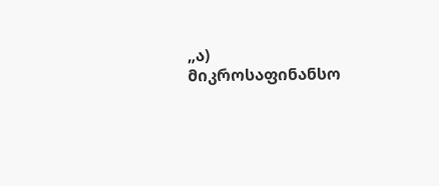„ა) მიკროსაფინანსო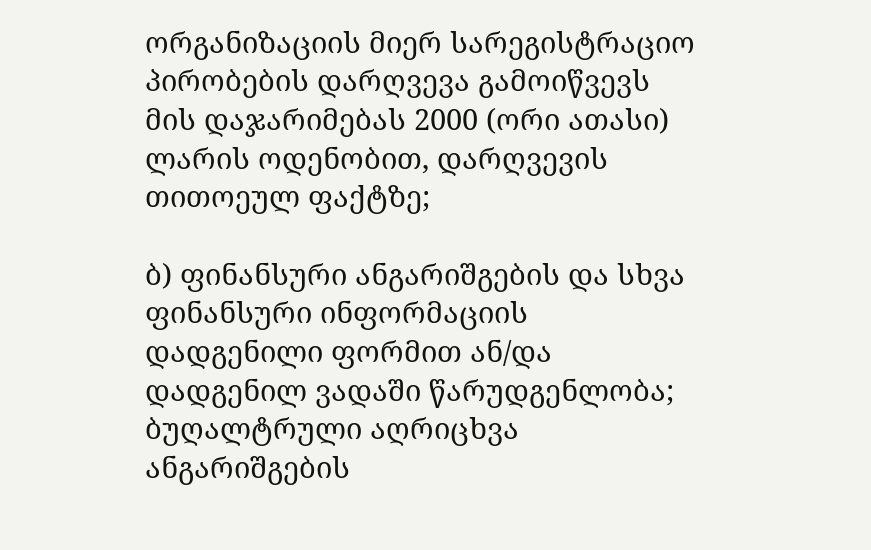ორგანიზაციის მიერ სარეგისტრაციო პირობების დარღვევა გამოიწვევს მის დაჯარიმებას 2000 (ორი ათასი) ლარის ოდენობით, დარღვევის თითოეულ ფაქტზე;

ბ) ფინანსური ანგარიშგების და სხვა ფინანსური ინფორმაციის დადგენილი ფორმით ან/და დადგენილ ვადაში წარუდგენლობა; ბუღალტრული აღრიცხვა ანგარიშგების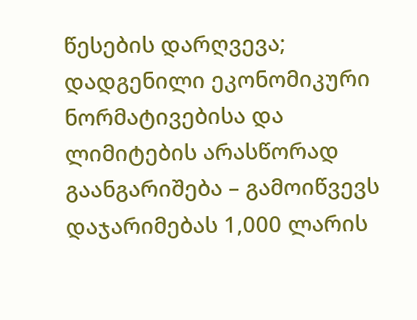წესების დარღვევა; დადგენილი ეკონომიკური ნორმატივებისა და ლიმიტების არასწორად გაანგარიშება – გამოიწვევს დაჯარიმებას 1,000 ლარის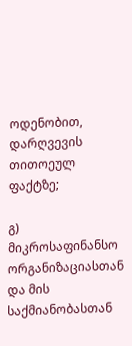ოდენობით, დარღვევის თითოეულ ფაქტზე;

გ) მიკროსაფინანსო ორგანიზაციასთან და მის საქმიანობასთან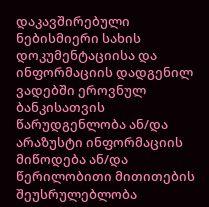დაკავშირებული ნებისმიერი სახის დოკუმენტაციისა და ინფორმაციის დადგენილ ვადებში ეროვნულ ბანკისათვის წარუდგენლობა ან/და არაზუსტი ინფორმაციის მიწოდება ან/და წერილობითი მითითების შეუსრულებლობა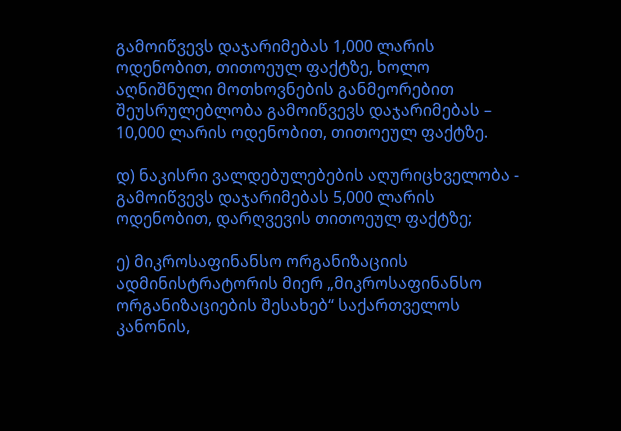გამოიწვევს დაჯარიმებას 1,000 ლარის ოდენობით, თითოეულ ფაქტზე, ხოლო აღნიშნული მოთხოვნების განმეორებით შეუსრულებლობა გამოიწვევს დაჯარიმებას – 10,000 ლარის ოდენობით, თითოეულ ფაქტზე.

დ) ნაკისრი ვალდებულებების აღურიცხველობა - გამოიწვევს დაჯარიმებას 5,000 ლარის ოდენობით, დარღვევის თითოეულ ფაქტზე;

ე) მიკროსაფინანსო ორგანიზაციის ადმინისტრატორის მიერ „მიკროსაფინანსო ორგანიზაციების შესახებ“ საქართველოს კანონის,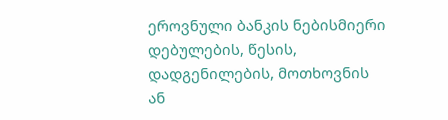ეროვნული ბანკის ნებისმიერი დებულების, წესის, დადგენილების, მოთხოვნის ან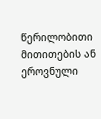წერილობითი მითითების ან ეროვნული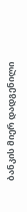ბანკის მიერ დადგენილი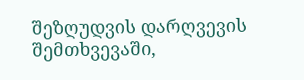შეზღუდვის დარღვევის შემთხვევაში,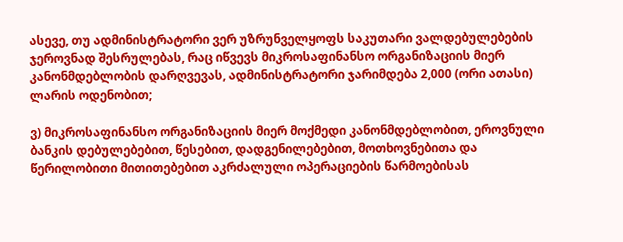ასევე, თუ ადმინისტრატორი ვერ უზრუნველყოფს საკუთარი ვალდებულებების ჯეროვნად შესრულებას, რაც იწვევს მიკროსაფინანსო ორგანიზაციის მიერ კანონმდებლობის დარღვევას, ადმინისტრატორი ჯარიმდება 2,000 (ორი ათასი) ლარის ოდენობით;

ვ) მიკროსაფინანსო ორგანიზაციის მიერ მოქმედი კანონმდებლობით, ეროვნული ბანკის დებულებებით, წესებით, დადგენილებებით, მოთხოვნებითა და წერილობითი მითითებებით აკრძალული ოპერაციების წარმოებისას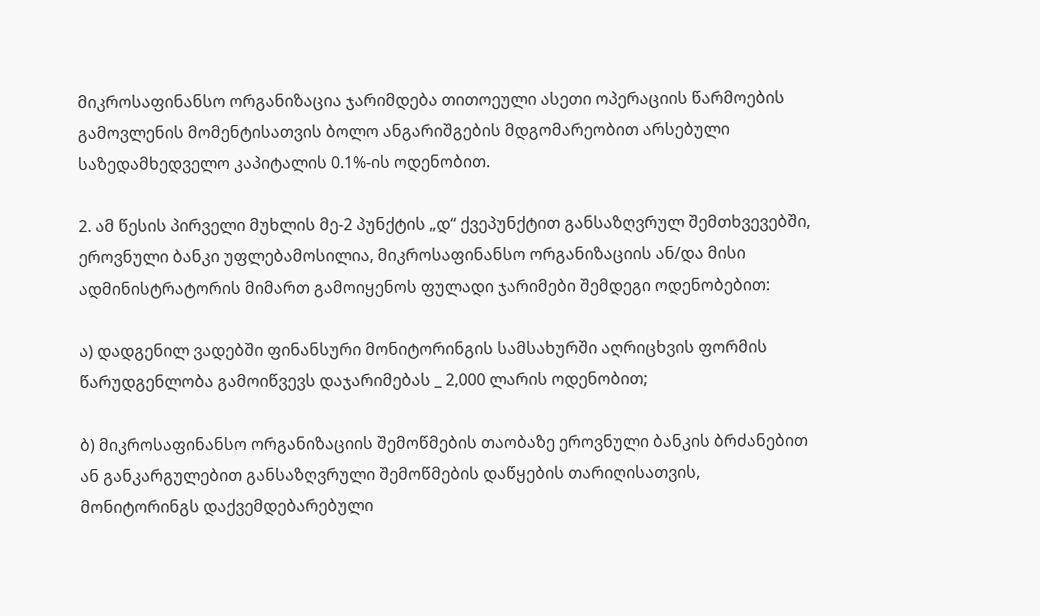მიკროსაფინანსო ორგანიზაცია ჯარიმდება თითოეული ასეთი ოპერაციის წარმოების გამოვლენის მომენტისათვის ბოლო ანგარიშგების მდგომარეობით არსებული საზედამხედველო კაპიტალის 0.1%-ის ოდენობით.

2. ამ წესის პირველი მუხლის მე-2 პუნქტის „დ“ ქვეპუნქტით განსაზღვრულ შემთხვევებში, ეროვნული ბანკი უფლებამოსილია, მიკროსაფინანსო ორგანიზაციის ან/და მისი ადმინისტრატორის მიმართ გამოიყენოს ფულადი ჯარიმები შემდეგი ოდენობებით:

ა) დადგენილ ვადებში ფინანსური მონიტორინგის სამსახურში აღრიცხვის ფორმის წარუდგენლობა გამოიწვევს დაჯარიმებას _ 2,000 ლარის ოდენობით;

ბ) მიკროსაფინანსო ორგანიზაციის შემოწმების თაობაზე ეროვნული ბანკის ბრძანებით ან განკარგულებით განსაზღვრული შემოწმების დაწყების თარიღისათვის, მონიტორინგს დაქვემდებარებული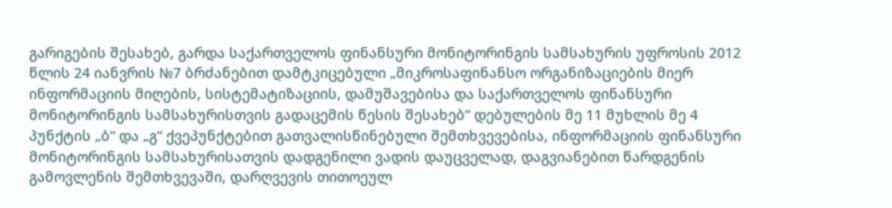გარიგების შესახებ, გარდა საქართველოს ფინანსური მონიტორინგის სამსახურის უფროსის 2012 წლის 24 იანვრის №7 ბრძანებით დამტკიცებული „მიკროსაფინანსო ორგანიზაციების მიერ ინფორმაციის მიღების, სისტემატიზაციის, დამუშავებისა და საქართველოს ფინანსური მონიტორინგის სამსახურისთვის გადაცემის წესის შესახებ“ დებულების მე 11 მუხლის მე 4 პუნქტის „ბ“ და „გ“ ქვეპუნქტებით გათვალისწინებული შემთხვევებისა, ინფორმაციის ფინანსური მონიტორინგის სამსახურისათვის დადგენილი ვადის დაუცველად, დაგვიანებით წარდგენის გამოვლენის შემთხვევაში, დარღვევის თითოეულ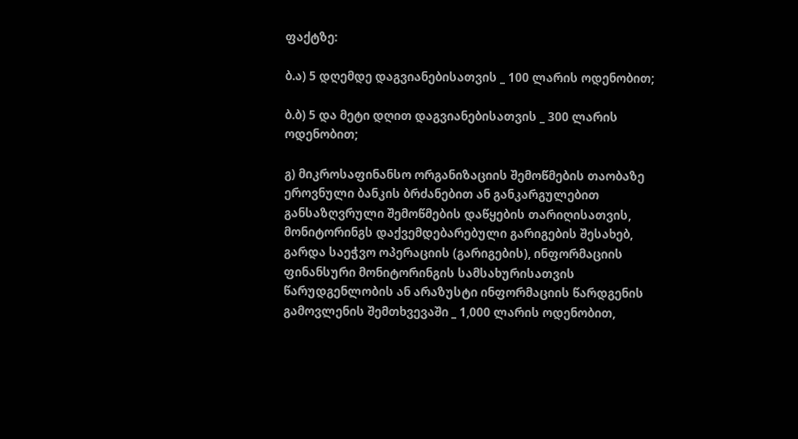ფაქტზე:

ბ.ა) 5 დღემდე დაგვიანებისათვის _ 100 ლარის ოდენობით;

ბ.ბ) 5 და მეტი დღით დაგვიანებისათვის _ 300 ლარის ოდენობით;

გ) მიკროსაფინანსო ორგანიზაციის შემოწმების თაობაზე ეროვნული ბანკის ბრძანებით ან განკარგულებით განსაზღვრული შემოწმების დაწყების თარიღისათვის, მონიტორინგს დაქვემდებარებული გარიგების შესახებ, გარდა საეჭვო ოპერაციის (გარიგების), ინფორმაციის ფინანსური მონიტორინგის სამსახურისათვის წარუდგენლობის ან არაზუსტი ინფორმაციის წარდგენის გამოვლენის შემთხვევაში _ 1,000 ლარის ოდენობით,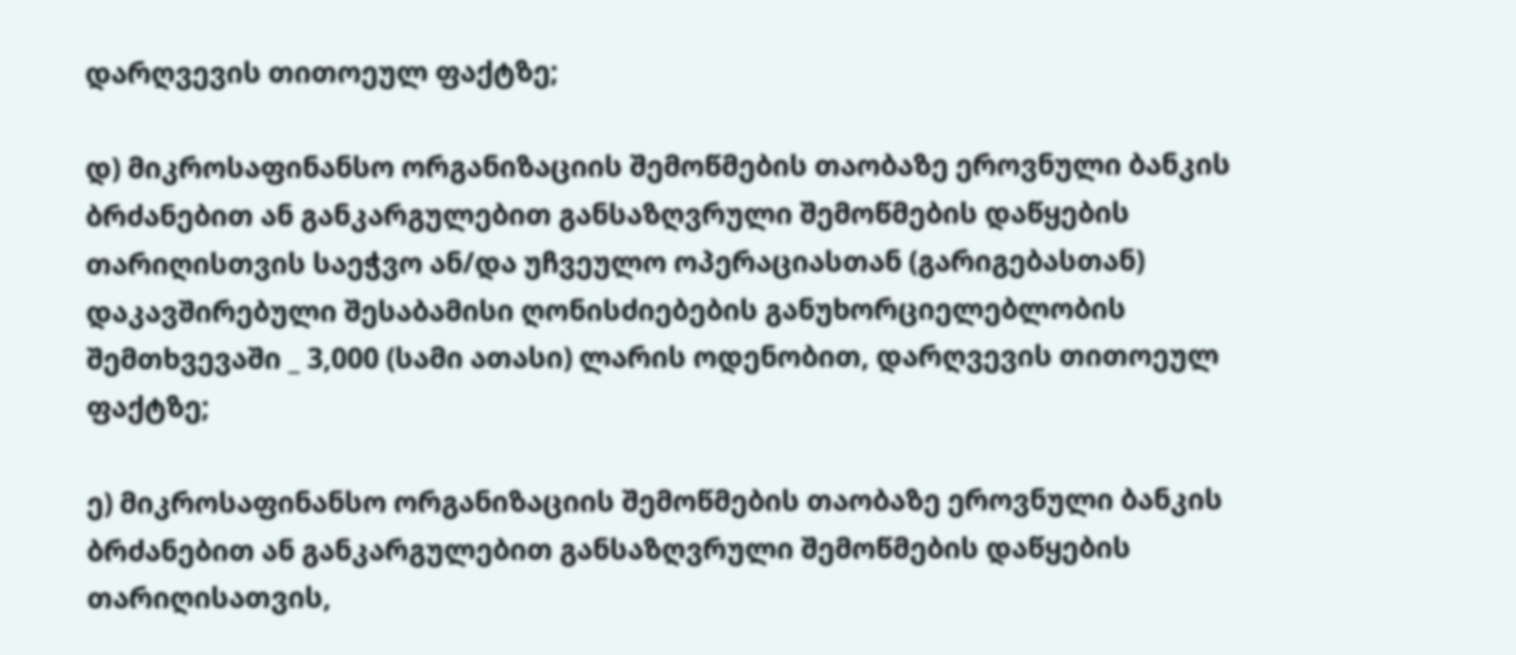დარღვევის თითოეულ ფაქტზე;

დ) მიკროსაფინანსო ორგანიზაციის შემოწმების თაობაზე ეროვნული ბანკის ბრძანებით ან განკარგულებით განსაზღვრული შემოწმების დაწყების თარიღისთვის საეჭვო ან/და უჩვეულო ოპერაციასთან (გარიგებასთან) დაკავშირებული შესაბამისი ღონისძიებების განუხორციელებლობის შემთხვევაში _ 3,000 (სამი ათასი) ლარის ოდენობით, დარღვევის თითოეულ ფაქტზე;

ე) მიკროსაფინანსო ორგანიზაციის შემოწმების თაობაზე ეროვნული ბანკის ბრძანებით ან განკარგულებით განსაზღვრული შემოწმების დაწყების თარიღისათვის,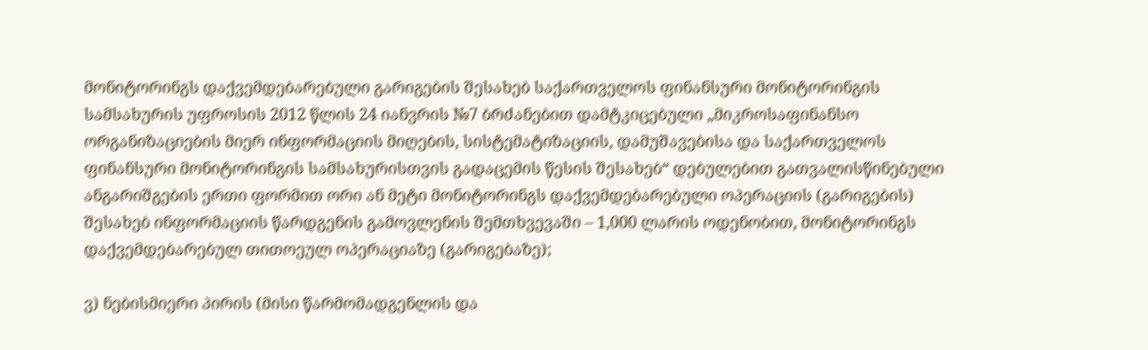მონიტორინგს დაქვემდებარებული გარიგების შესახებ საქართველოს ფინანსური მონიტორინგის სამსახურის უფროსის 2012 წლის 24 იანვრის №7 ბრძანებით დამტკიცებული „მიკროსაფინანსო ორგანიზაციების მიერ ინფორმაციის მიღების, სისტემატიზაციის, დამუშავებისა და საქართველოს ფინანსური მონიტორინგის სამსახურისთვის გადაცემის წესის შესახებ“ დებულებით გათვალისწინებული ანგარიშგების ერთი ფორმით ორი ან მეტი მონიტორინგს დაქვემდებარებული ოპერაციის (გარიგების) შესახებ ინფორმაციის წარდგენის გამოვლენის შემთხვევაში – 1,000 ლარის ოდენობით, მონიტორინგს დაქვემდებარებულ თითოეულ ოპერაციაზე (გარიგებაზე);

ვ) ნებისმიერი პირის (მისი წარმომადგენლის და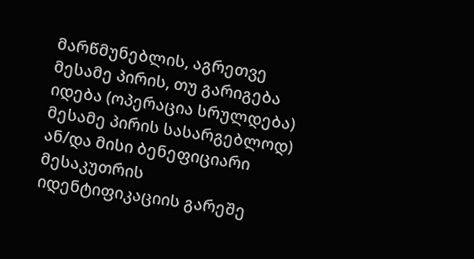მარწმუნებლის, აგრეთვე მესამე პირის, თუ გარიგება იდება (ოპერაცია სრულდება) მესამე პირის სასარგებლოდ) ან/და მისი ბენეფიციარი მესაკუთრის იდენტიფიკაციის გარეშე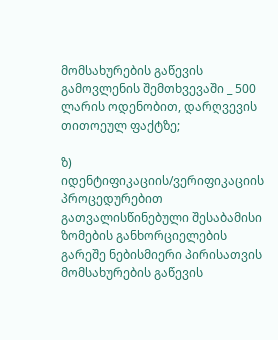მომსახურების გაწევის გამოვლენის შემთხვევაში _ 500 ლარის ოდენობით, დარღვევის თითოეულ ფაქტზე;

ზ) იდენტიფიკაციის/ვერიფიკაციის პროცედურებით გათვალისწინებული შესაბამისი ზომების განხორციელების გარეშე ნებისმიერი პირისათვის მომსახურების გაწევის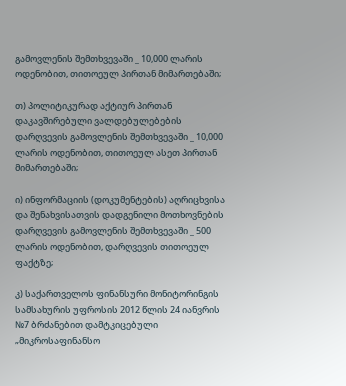გამოვლენის შემთხვევაში _ 10,000 ლარის ოდენობით, თითოეულ პირთან მიმართებაში;

თ) პოლიტიკურად აქტიურ პირთან დაკავშირებული ვალდებულებების დარღვევის გამოვლენის შემთხვევაში _ 10,000 ლარის ოდენობით, თითოეულ ასეთ პირთან მიმართებაში;

ი) ინფორმაციის (დოკუმენტების) აღრიცხვისა და შენახვისათვის დადგენილი მოთხოვნების დარღვევის გამოვლენის შემთხვევაში _ 500 ლარის ოდენობით, დარღვევის თითოეულ ფაქტზე;

კ) საქართველოს ფინანსური მონიტორინგის სამსახურის უფროსის 2012 წლის 24 იანვრის №7 ბრძანებით დამტკიცებული „მიკროსაფინანსო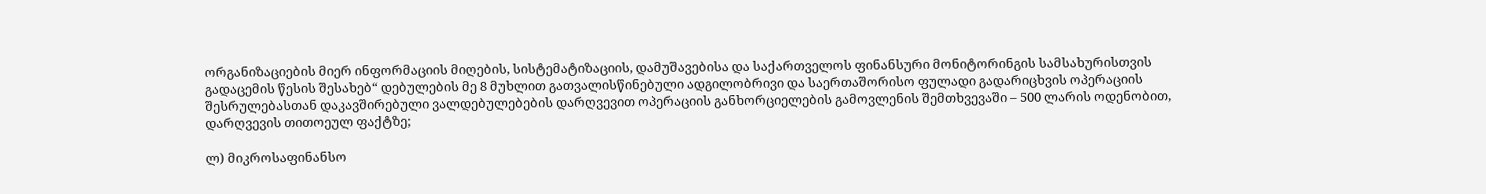ორგანიზაციების მიერ ინფორმაციის მიღების, სისტემატიზაციის, დამუშავებისა და საქართველოს ფინანსური მონიტორინგის სამსახურისთვის გადაცემის წესის შესახებ“ დებულების მე 8 მუხლით გათვალისწინებული ადგილობრივი და საერთაშორისო ფულადი გადარიცხვის ოპერაციის შესრულებასთან დაკავშირებული ვალდებულებების დარღვევით ოპერაციის განხორციელების გამოვლენის შემთხვევაში – 500 ლარის ოდენობით, დარღვევის თითოეულ ფაქტზე;

ლ) მიკროსაფინანსო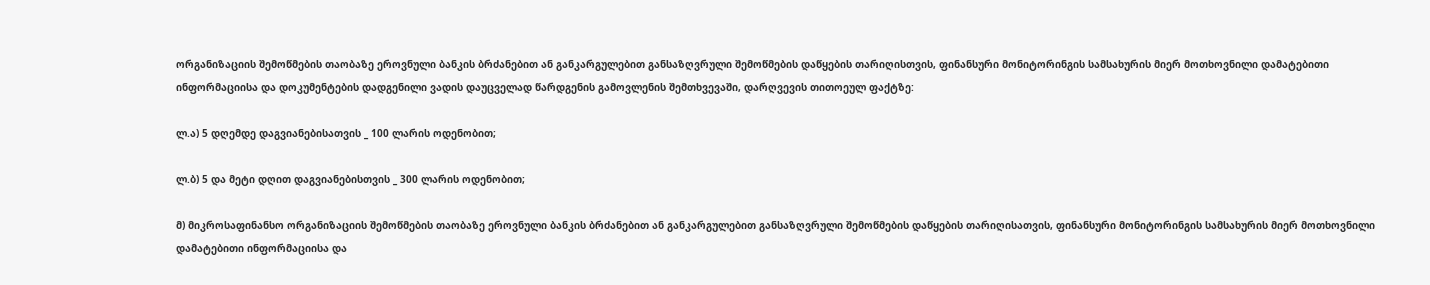ორგანიზაციის შემოწმების თაობაზე ეროვნული ბანკის ბრძანებით ან განკარგულებით განსაზღვრული შემოწმების დაწყების თარიღისთვის, ფინანსური მონიტორინგის სამსახურის მიერ მოთხოვნილი დამატებითი ინფორმაციისა და დოკუმენტების დადგენილი ვადის დაუცველად წარდგენის გამოვლენის შემთხვევაში, დარღვევის თითოეულ ფაქტზე:

ლ.ა) 5 დღემდე დაგვიანებისათვის _ 100 ლარის ოდენობით;

ლ.ბ) 5 და მეტი დღით დაგვიანებისთვის _ 300 ლარის ოდენობით;

მ) მიკროსაფინანსო ორგანიზაციის შემოწმების თაობაზე ეროვნული ბანკის ბრძანებით ან განკარგულებით განსაზღვრული შემოწმების დაწყების თარიღისათვის, ფინანსური მონიტორინგის სამსახურის მიერ მოთხოვნილი დამატებითი ინფორმაციისა და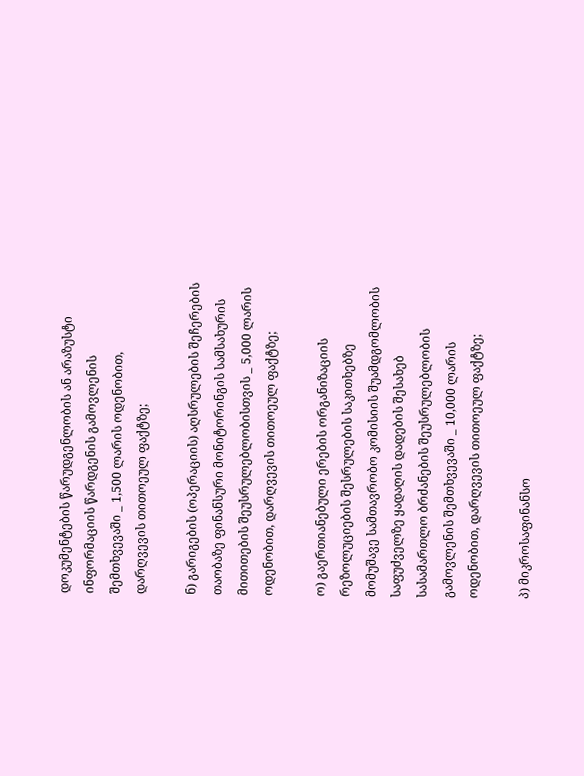დოკუმენტების წარუდგენლობის ან არაზუსტი ინფორმაციის წარდგენის გამოვლენის შემთხვევაში _ 1,500 ლარის ოდენობით, დარღვევის თითოეულ ფაქტზე;

ნ) გარიგების (ოპერაციის) აღსრულების შეჩერების თაობაზე ფინანსური მონიტორინგის სამსახურის მითითების შეუსრულებლობისთვის _ 5,000 ლარის ოდენობით, დარღვევის თითოეულ ფაქტზე;

ო) გაერთიანებული ერების ორგანიზაციის რეზოლუციების შესრულების საკითხებზე მომუშავე სამთავრობო კომისიის შუამდგომლობის საფუძველზე ყადაღის დადების შესახებ სასამართლო ბრძანების შეუსრულებლობის გამოვლენის შემთხვევაში _ 10,000 ლარის ოდენობით, დარღვევის თითოეულ ფაქტზე;

პ) მიკროსაფინანსო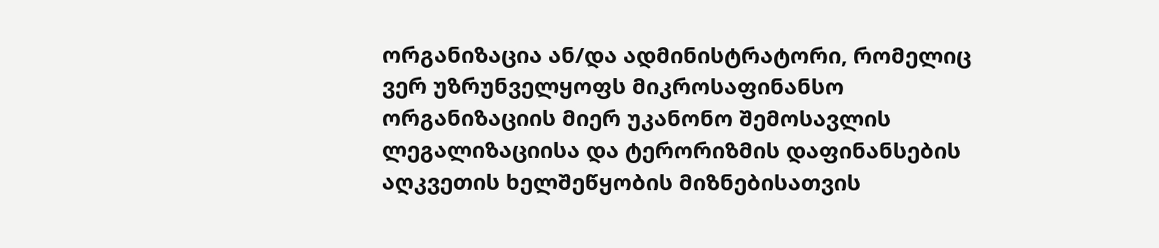ორგანიზაცია ან/და ადმინისტრატორი, რომელიც ვერ უზრუნველყოფს მიკროსაფინანსო ორგანიზაციის მიერ უკანონო შემოსავლის ლეგალიზაციისა და ტერორიზმის დაფინანსების აღკვეთის ხელშეწყობის მიზნებისათვის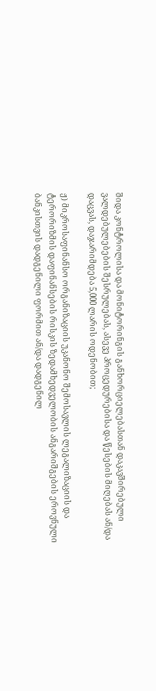შიდა კონტროლისა და მონიტორინგის განხორციელებასთან დაკავშირებული ვალდებულებების შესრულებას, ასევე პროცედურებისა და წესების მიღებას ან/და დაცვას, დაჯარიმდება 5,000 ლარის ოდენობით;

ჟ) მიკროსაფინანსო ორგანიზაციის უკანონო შემოსავლის ლეგალიზაციის და ტერორიზმის დაფინანსების რისკის ზედამხედველობის ანგარიშგების ეროვნული ბანკისთვის დადგენილი ფორმით ან/და დადგენილ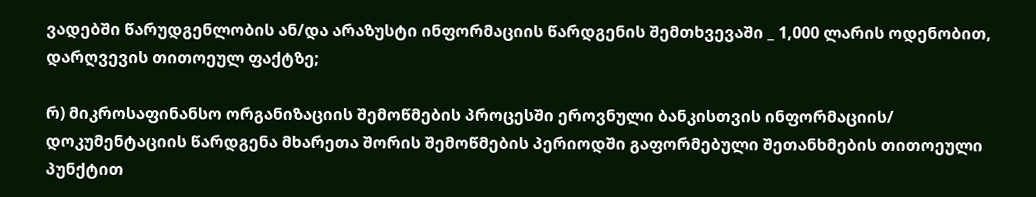ვადებში წარუდგენლობის ან/და არაზუსტი ინფორმაციის წარდგენის შემთხვევაში _ 1,000 ლარის ოდენობით, დარღვევის თითოეულ ფაქტზე;

რ) მიკროსაფინანსო ორგანიზაციის შემოწმების პროცესში ეროვნული ბანკისთვის ინფორმაციის/ დოკუმენტაციის წარდგენა მხარეთა შორის შემოწმების პერიოდში გაფორმებული შეთანხმების თითოეული პუნქტით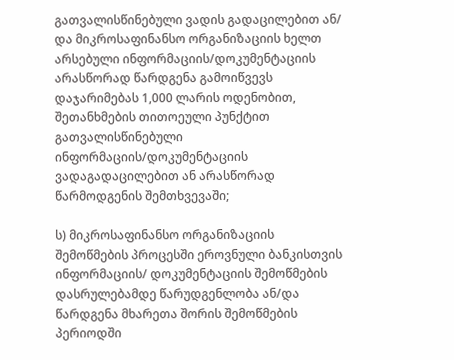გათვალისწინებული ვადის გადაცილებით ან/ და მიკროსაფინანსო ორგანიზაციის ხელთ არსებული ინფორმაციის/დოკუმენტაციის არასწორად წარდგენა გამოიწვევს დაჯარიმებას 1,000 ლარის ოდენობით, შეთანხმების თითოეული პუნქტით გათვალისწინებული ინფორმაციის/დოკუმენტაციის ვადაგადაცილებით ან არასწორად წარმოდგენის შემთხვევაში;

ს) მიკროსაფინანსო ორგანიზაციის შემოწმების პროცესში ეროვნული ბანკისთვის ინფორმაციის/ დოკუმენტაციის შემოწმების დასრულებამდე წარუდგენლობა ან/და წარდგენა მხარეთა შორის შემოწმების პერიოდში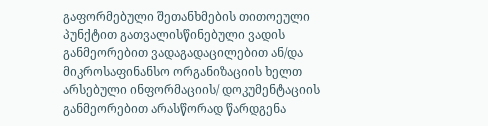გაფორმებული შეთანხმების თითოეული პუნქტით გათვალისწინებული ვადის განმეორებით ვადაგადაცილებით ან/და მიკროსაფინანსო ორგანიზაციის ხელთ არსებული ინფორმაციის/ დოკუმენტაციის განმეორებით არასწორად წარდგენა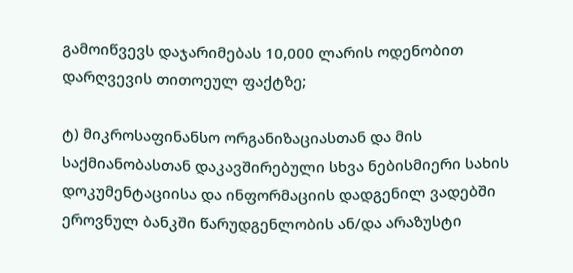გამოიწვევს დაჯარიმებას 10,000 ლარის ოდენობით დარღვევის თითოეულ ფაქტზე;

ტ) მიკროსაფინანსო ორგანიზაციასთან და მის საქმიანობასთან დაკავშირებული სხვა ნებისმიერი სახის დოკუმენტაციისა და ინფორმაციის დადგენილ ვადებში ეროვნულ ბანკში წარუდგენლობის ან/და არაზუსტი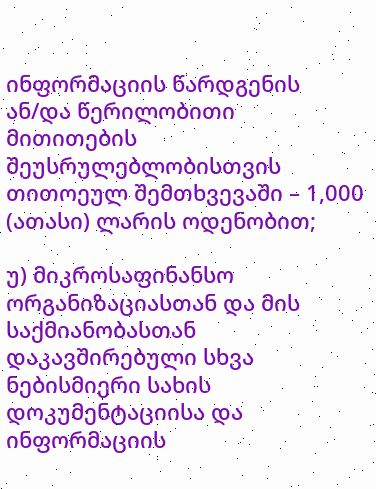ინფორმაციის წარდგენის ან/და წერილობითი მითითების შეუსრულებლობისთვის თითოეულ შემთხვევაში – 1,000 (ათასი) ლარის ოდენობით;

უ) მიკროსაფინანსო ორგანიზაციასთან და მის საქმიანობასთან დაკავშირებული სხვა ნებისმიერი სახის დოკუმენტაციისა და ინფორმაციის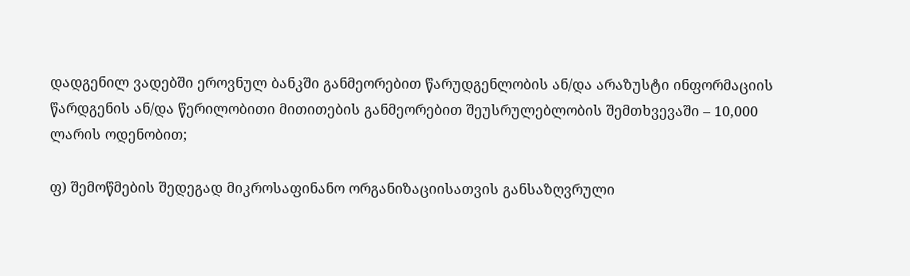დადგენილ ვადებში ეროვნულ ბანკში განმეორებით წარუდგენლობის ან/და არაზუსტი ინფორმაციის წარდგენის ან/და წერილობითი მითითების განმეორებით შეუსრულებლობის შემთხვევაში – 10,000 ლარის ოდენობით;

ფ) შემოწმების შედეგად მიკროსაფინანო ორგანიზაციისათვის განსაზღვრული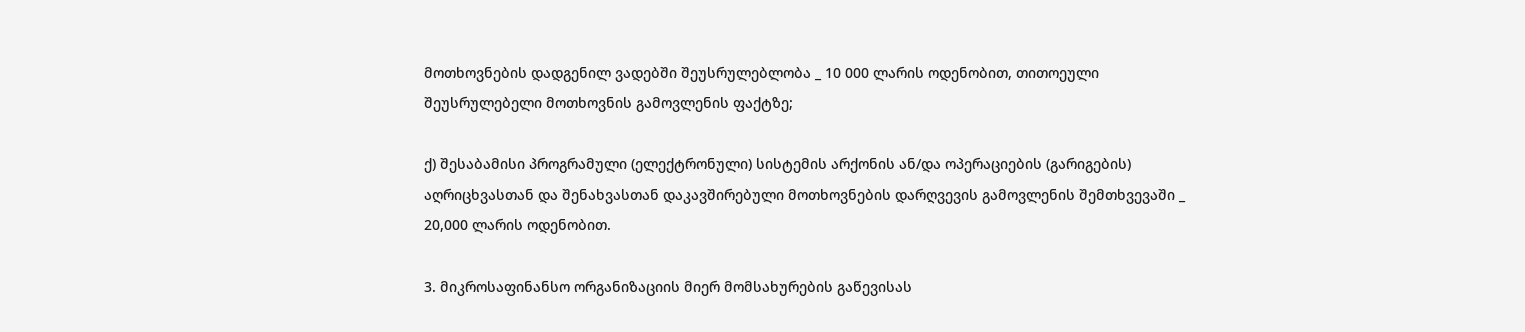მოთხოვნების დადგენილ ვადებში შეუსრულებლობა _ 10 000 ლარის ოდენობით, თითოეული შეუსრულებელი მოთხოვნის გამოვლენის ფაქტზე;

ქ) შესაბამისი პროგრამული (ელექტრონული) სისტემის არქონის ან/და ოპერაციების (გარიგების) აღრიცხვასთან და შენახვასთან დაკავშირებული მოთხოვნების დარღვევის გამოვლენის შემთხვევაში _ 20,000 ლარის ოდენობით.

3. მიკროსაფინანსო ორგანიზაციის მიერ მომსახურების გაწევისას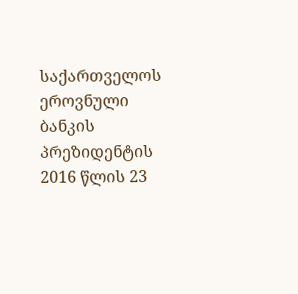საქართველოს ეროვნული ბანკის პრეზიდენტის 2016 წლის 23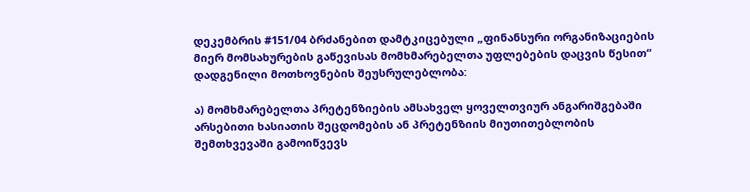დეკემბრის #151/04 ბრძანებით დამტკიცებული „ფინანსური ორგანიზაციების მიერ მომსახურების გაწევისას მომხმარებელთა უფლებების დაცვის წესით“ დადგენილი მოთხოვნების შეუსრულებლობა:

ა) მომხმარებელთა პრეტენზიების ამსახველ ყოველთვიურ ანგარიშგებაში არსებითი ხასიათის შეცდომების ან პრეტენზიის მიუთითებლობის შემთხვევაში გამოიწვევს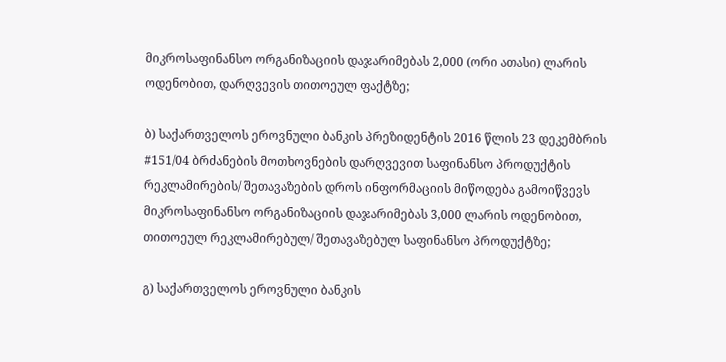მიკროსაფინანსო ორგანიზაციის დაჯარიმებას 2,000 (ორი ათასი) ლარის ოდენობით, დარღვევის თითოეულ ფაქტზე;

ბ) საქართველოს ეროვნული ბანკის პრეზიდენტის 2016 წლის 23 დეკემბრის #151/04 ბრძანების მოთხოვნების დარღვევით საფინანსო პროდუქტის რეკლამირების/ შეთავაზების დროს ინფორმაციის მიწოდება გამოიწვევს მიკროსაფინანსო ორგანიზაციის დაჯარიმებას 3,000 ლარის ოდენობით, თითოეულ რეკლამირებულ/ შეთავაზებულ საფინანსო პროდუქტზე;

გ) საქართველოს ეროვნული ბანკის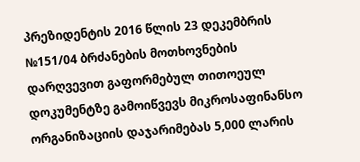პრეზიდენტის 2016 წლის 23 დეკემბრის №151/04 ბრძანების მოთხოვნების დარღვევით გაფორმებულ თითოეულ დოკუმენტზე გამოიწვევს მიკროსაფინანსო ორგანიზაციის დაჯარიმებას 5,000 ლარის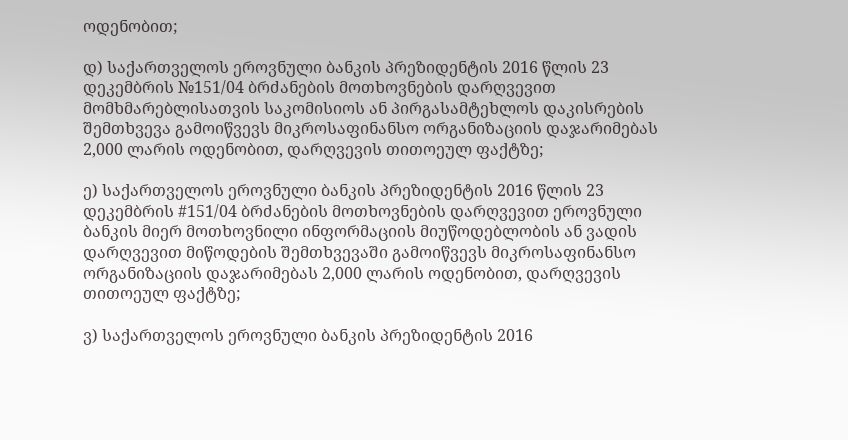ოდენობით;

დ) საქართველოს ეროვნული ბანკის პრეზიდენტის 2016 წლის 23 დეკემბრის №151/04 ბრძანების მოთხოვნების დარღვევით მომხმარებლისათვის საკომისიოს ან პირგასამტეხლოს დაკისრების შემთხვევა გამოიწვევს მიკროსაფინანსო ორგანიზაციის დაჯარიმებას 2,000 ლარის ოდენობით, დარღვევის თითოეულ ფაქტზე;

ე) საქართველოს ეროვნული ბანკის პრეზიდენტის 2016 წლის 23 დეკემბრის #151/04 ბრძანების მოთხოვნების დარღვევით ეროვნული ბანკის მიერ მოთხოვნილი ინფორმაციის მიუწოდებლობის ან ვადის დარღვევით მიწოდების შემთხვევაში გამოიწვევს მიკროსაფინანსო ორგანიზაციის დაჯარიმებას 2,000 ლარის ოდენობით, დარღვევის თითოეულ ფაქტზე;

ვ) საქართველოს ეროვნული ბანკის პრეზიდენტის 2016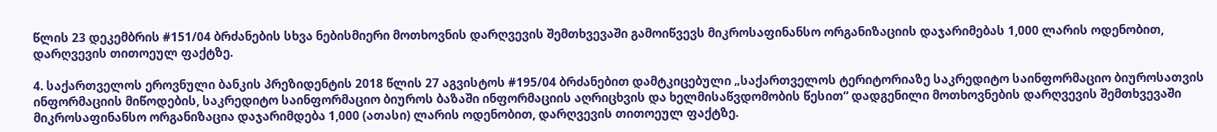წლის 23 დეკემბრის #151/04 ბრძანების სხვა ნებისმიერი მოთხოვნის დარღვევის შემთხვევაში გამოიწვევს მიკროსაფინანსო ორგანიზაციის დაჯარიმებას 1,000 ლარის ოდენობით, დარღვევის თითოეულ ფაქტზე.

4. საქართველოს ეროვნული ბანკის პრეზიდენტის 2018 წლის 27 აგვისტოს #195/04 ბრძანებით დამტკიცებული „საქართველოს ტერიტორიაზე საკრედიტო საინფორმაციო ბიუროსათვის ინფორმაციის მიწოდების, საკრედიტო საინფორმაციო ბიუროს ბაზაში ინფორმაციის აღრიცხვის და ხელმისაწვდომობის წესით“ დადგენილი მოთხოვნების დარღვევის შემთხვევაში მიკროსაფინანსო ორგანიზაცია დაჯარიმდება 1,000 (ათასი) ლარის ოდენობით, დარღვევის თითოეულ ფაქტზე.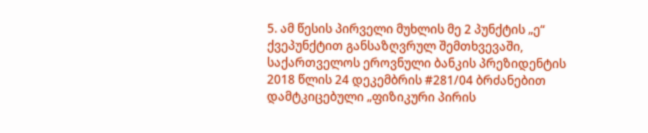5. ამ წესის პირველი მუხლის მე 2 პუნქტის „ე“ ქვეპუნქტით განსაზღვრულ შემთხვევაში, საქართველოს ეროვნული ბანკის პრეზიდენტის 2018 წლის 24 დეკემბრის #281/04 ბრძანებით დამტკიცებული „ფიზიკური პირის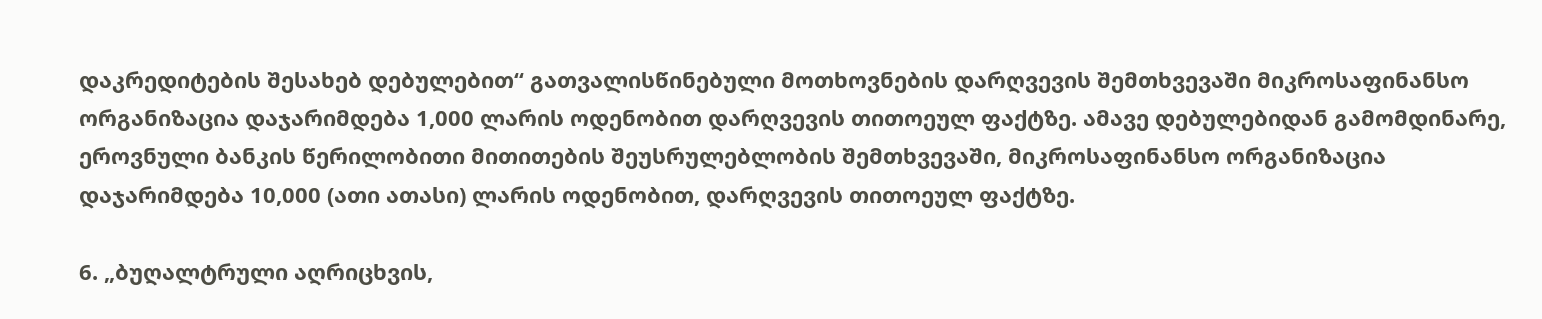დაკრედიტების შესახებ დებულებით“ გათვალისწინებული მოთხოვნების დარღვევის შემთხვევაში მიკროსაფინანსო ორგანიზაცია დაჯარიმდება 1,000 ლარის ოდენობით დარღვევის თითოეულ ფაქტზე. ამავე დებულებიდან გამომდინარე, ეროვნული ბანკის წერილობითი მითითების შეუსრულებლობის შემთხვევაში, მიკროსაფინანსო ორგანიზაცია დაჯარიმდება 10,000 (ათი ათასი) ლარის ოდენობით, დარღვევის თითოეულ ფაქტზე.

6. „ბუღალტრული აღრიცხვის,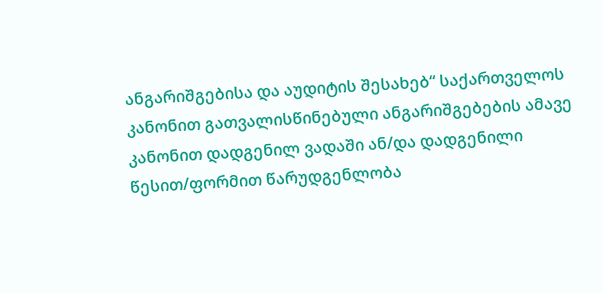ანგარიშგებისა და აუდიტის შესახებ“ საქართველოს კანონით გათვალისწინებული ანგარიშგებების ამავე კანონით დადგენილ ვადაში ან/და დადგენილი წესით/ფორმით წარუდგენლობა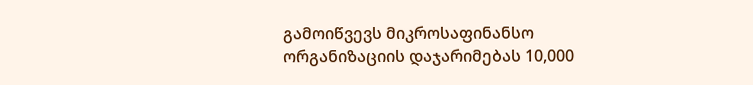გამოიწვევს მიკროსაფინანსო ორგანიზაციის დაჯარიმებას 10,000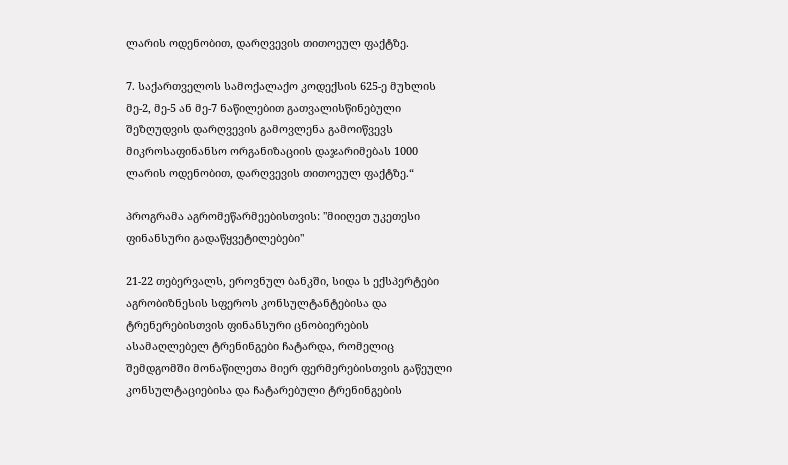ლარის ოდენობით, დარღვევის თითოეულ ფაქტზე.

7. საქართველოს სამოქალაქო კოდექსის 625-ე მუხლის მე-2, მე-5 ან მე-7 ნაწილებით გათვალისწინებული შეზღუდვის დარღვევის გამოვლენა გამოიწვევს მიკროსაფინანსო ორგანიზაციის დაჯარიმებას 1000 ლარის ოდენობით, დარღვევის თითოეულ ფაქტზე.“

პროგრამა აგრომეწარმეებისთვის: "მიიღეთ უკეთესი ფინანსური გადაწყვეტილებები"

21-22 თებერვალს, ეროვნულ ბანკში, სიდა ს ექსპერტები აგრობიზნესის სფეროს კონსულტანტებისა და ტრენერებისთვის ფინანსური ცნობიერების ასამაღლებელ ტრენინგები ჩატარდა, რომელიც შემდგომში მონაწილეთა მიერ ფერმერებისთვის გაწეული კონსულტაციებისა და ჩატარებული ტრენინგების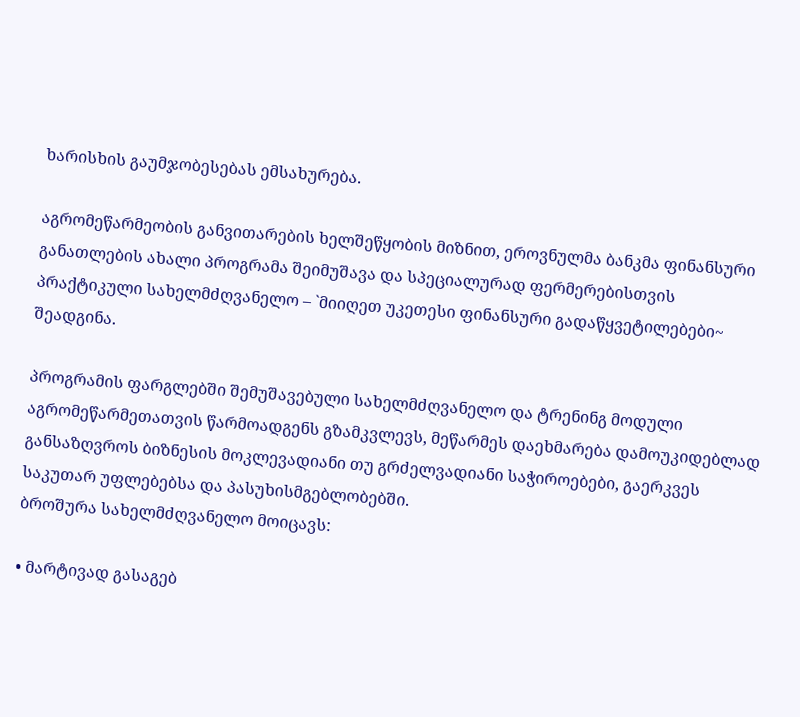ხარისხის გაუმჯობესებას ემსახურება.

აგრომეწარმეობის განვითარების ხელშეწყობის მიზნით, ეროვნულმა ბანკმა ფინანსური განათლების ახალი პროგრამა შეიმუშავა და სპეციალურად ფერმერებისთვის პრაქტიკული სახელმძღვანელო – `მიიღეთ უკეთესი ფინანსური გადაწყვეტილებები~ შეადგინა.

პროგრამის ფარგლებში შემუშავებული სახელმძღვანელო და ტრენინგ მოდული აგრომეწარმეთათვის წარმოადგენს გზამკვლევს, მეწარმეს დაეხმარება დამოუკიდებლად განსაზღვროს ბიზნესის მოკლევადიანი თუ გრძელვადიანი საჭიროებები, გაერკვეს საკუთარ უფლებებსა და პასუხისმგებლობებში.
ბროშურა სახელმძღვანელო მოიცავს:

• მარტივად გასაგებ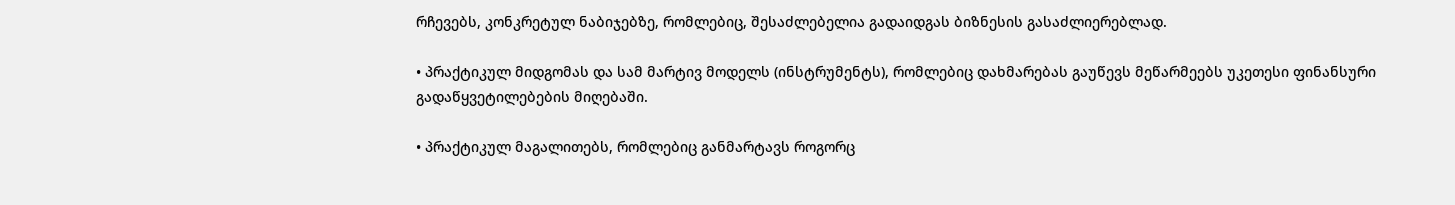რჩევებს, კონკრეტულ ნაბიჯებზე, რომლებიც, შესაძლებელია გადაიდგას ბიზნესის გასაძლიერებლად.

• პრაქტიკულ მიდგომას და სამ მარტივ მოდელს (ინსტრუმენტს), რომლებიც დახმარებას გაუწევს მეწარმეებს უკეთესი ფინანსური გადაწყვეტილებების მიღებაში.

• პრაქტიკულ მაგალითებს, რომლებიც განმარტავს როგორც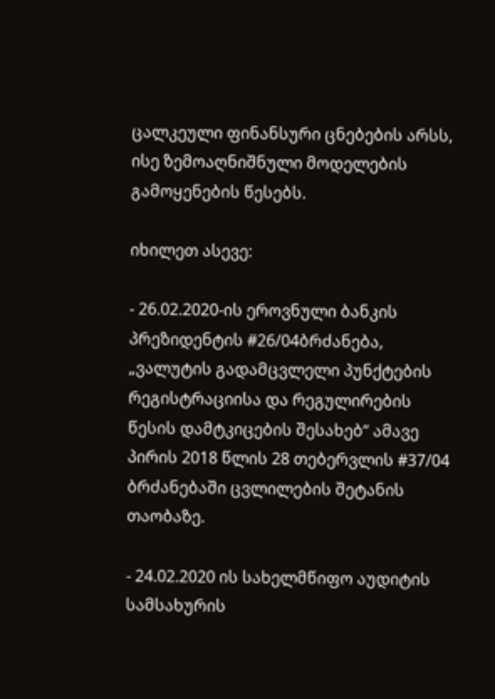ცალკეული ფინანსური ცნებების არსს, ისე ზემოაღნიშნული მოდელების გამოყენების წესებს.

იხილეთ ასევე:

- 26.02.2020-ის ეროვნული ბანკის პრეზიდენტის #26/04ბრძანება, „ვალუტის გადამცვლელი პუნქტების რეგისტრაციისა და რეგულირების წესის დამტკიცების შესახებ“ ამავე პირის 2018 წლის 28 თებერვლის #37/04 ბრძანებაში ცვლილების შეტანის თაობაზე.

- 24.02.2020 ის სახელმწიფო აუდიტის სამსახურის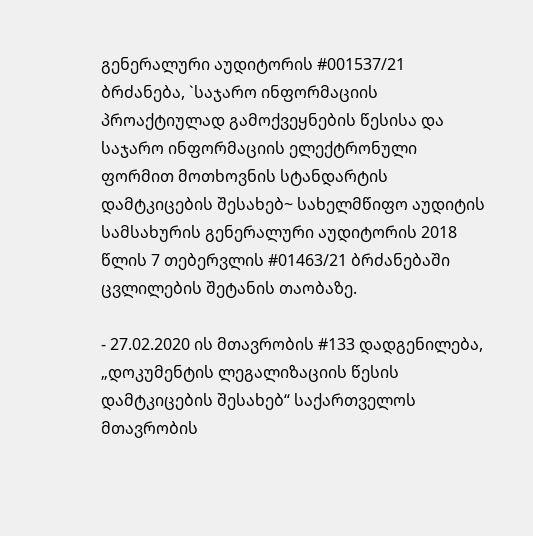გენერალური აუდიტორის #001537/21 ბრძანება, `საჯარო ინფორმაციის პროაქტიულად გამოქვეყნების წესისა და საჯარო ინფორმაციის ელექტრონული ფორმით მოთხოვნის სტანდარტის დამტკიცების შესახებ~ სახელმწიფო აუდიტის სამსახურის გენერალური აუდიტორის 2018 წლის 7 თებერვლის #01463/21 ბრძანებაში ცვლილების შეტანის თაობაზე.

- 27.02.2020 ის მთავრობის #133 დადგენილება, „დოკუმენტის ლეგალიზაციის წესის დამტკიცების შესახებ“ საქართველოს მთავრობის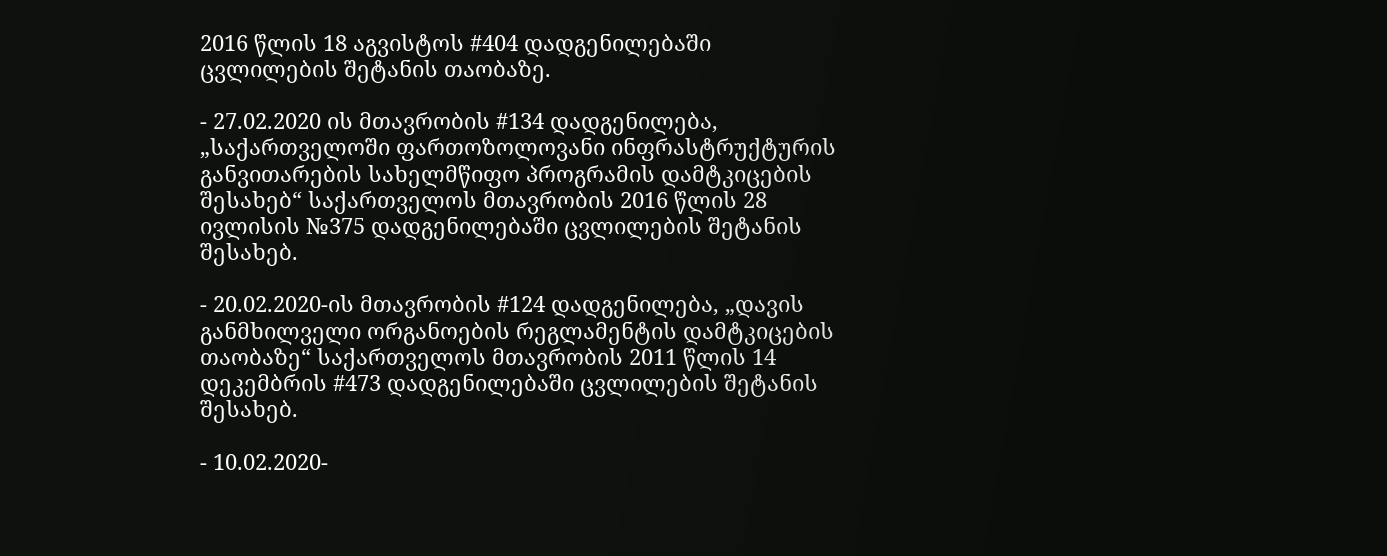2016 წლის 18 აგვისტოს #404 დადგენილებაში ცვლილების შეტანის თაობაზე.

- 27.02.2020 ის მთავრობის #134 დადგენილება, „საქართველოში ფართოზოლოვანი ინფრასტრუქტურის განვითარების სახელმწიფო პროგრამის დამტკიცების შესახებ“ საქართველოს მთავრობის 2016 წლის 28 ივლისის №375 დადგენილებაში ცვლილების შეტანის შესახებ.

- 20.02.2020-ის მთავრობის #124 დადგენილება, „დავის განმხილველი ორგანოების რეგლამენტის დამტკიცების თაობაზე“ საქართველოს მთავრობის 2011 წლის 14 დეკემბრის #473 დადგენილებაში ცვლილების შეტანის შესახებ.

- 10.02.2020-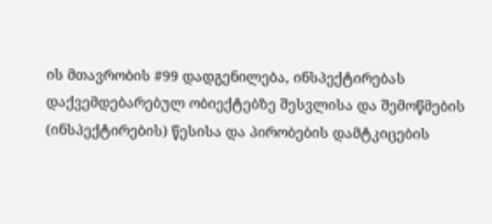ის მთავრობის #99 დადგენილება, ინსპექტირებას დაქვემდებარებულ ობიექტებზე შესვლისა და შემოწმების (ინსპექტირების) წესისა და პირობების დამტკიცების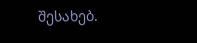შესახებ.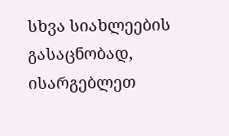სხვა სიახლეების გასაცნობად, ისარგებლეთ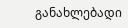განახლებადი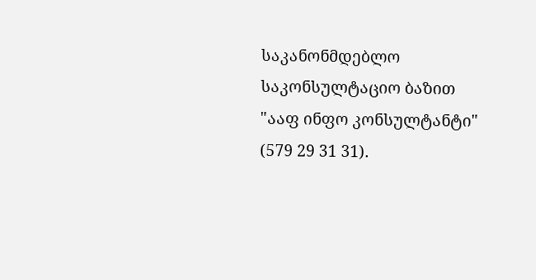საკანონმდებლო საკონსულტაციო ბაზით "ააფ ინფო კონსულტანტი" (579 29 31 31).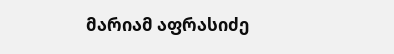მარიამ აფრასიძე